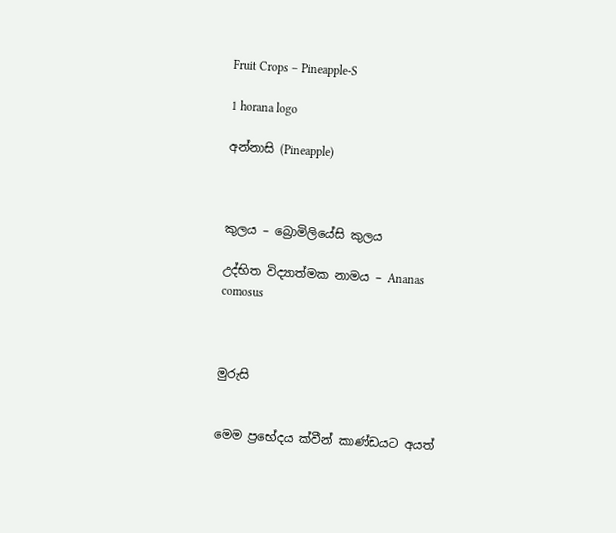Fruit Crops – Pineapple-S

1 horana logo

අන්නාසි (Pineapple)



කුලය – බ්‍රොමිලියේසි කුලය

උද්භිත විද්‍යාත්මක නාමය – Ananas comosus



මුරුසි


මෙම ප්‍රභේදය ක්වීන් කාණ්ඩයට අයත්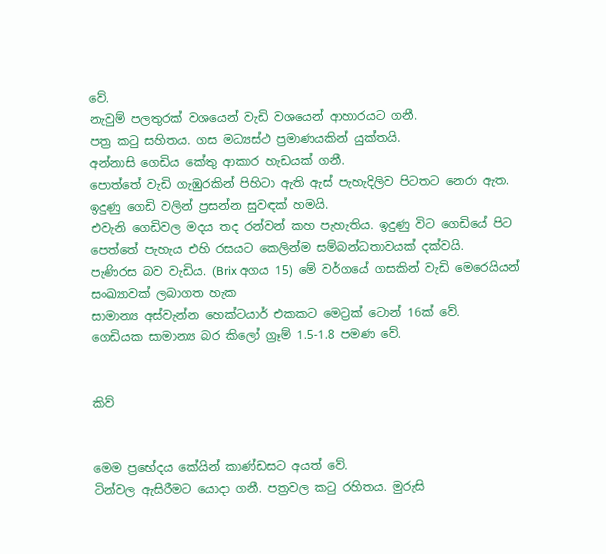වේ.
නැවුම් පලතුරක් වශයෙන් වැඩි වශයෙන් ආහාරයට ගනී.
පත්‍ර කටු සහිතය. ගස මධ්‍යස්ථ ප්‍රමාණයකින් යුක්තයි.
අන්නාසි ගෙඩිය කේතු ආකාර හැඩයක් ගනී.
පොත්තේ වැඩි ගැඹුරකින් පිහිටා ඇති ඇස් පැහැදිලිව පිටතට නෙරා ඇත. ඉදුණු ගෙඩි වලින් ප්‍රසන්න සුවඳක් හමයි.
එවැනි ගෙඩිවල මදය තද රන්වන් කහ පැහැතිය. ඉදුණු විට ගෙඩියේ පිට පෙත්තේ පැහැය එහි රසයට කෙලින්ම සම්බන්ධතාවයක් දක්වයි.
පැණිරස බව වැඩිය. (Brix අගය 15) මේ වර්ගයේ ගසකින් වැඩි මෙරෙයියන් සංඛ්‍යාවක් ලබාගත හැක
සාමාන්‍ය අස්වැන්න හෙක්ටයාර් එකකට මෙට්‍රක් ටොන් 16ක් වේ.
ගෙඩියක සාමාන්‍ය බර කිලෝ ග්‍රෑම් 1.5-1.8 පමණ වේ.


කිව්


මෙම ප්‍රභේදය කේයින් කාණ්ඩසට අයත් වේ.
ටින්වල ඇසිරීමට යොදා ගනී. පත්‍රවල කටු රහිතය. මුරුසි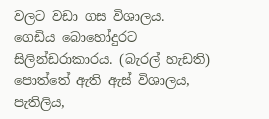වලට වඩා ගස විශාලය.
ගෙඩිය බොහෝදුරට සිලින්ඩරාකාරය. (බැරල් හැඩති) පොත්තේ ඇති ඇස් විශාලය, පැතිලිය,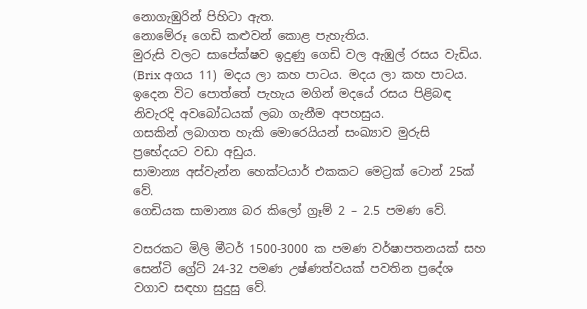නොගැඹුරින් පිහිටා ඇත.
නොමේරූ ගෙඩි කළුවන් කොළ පැහැතිය.
මුරුසි වලට සාපේක්ෂව ඉදුණු ගෙඩි වල ඇඹුල් රසය වැඩිය. (Brix අගය 11) මදය ලා කහ පාටය. මදය ලා කහ පාටය. ඉදෙන විට පොත්තේ පැහැය මගින් මදයේ රසය පිළිබඳ නිවැරදි අවබෝධයක් ලබා ගැනීම අපහසුය.
ගසකින් ලබාගත හැකි මොරෙයියන් සංඛ්‍යාව මුරුසි ප්‍රභේදයට වඩා අඩුය.
සාමාන්‍ය අස්වැන්න හෙක්ටයාර් එකකට මෙට්‍රක් ටොන් 25ක් වේ.
ගෙඩියක සාමාන්‍ය බර කිලෝ ග්‍රෑම් 2 – 2.5 පමණ වේ.

වසරකට මිලි මීටර් 1500-3000 ක පමණ වර්ෂාපතනයක් සහ සෙන්ටි ග්‍රේට් 24-32 පමණ උෂ්ණත්වයක් පවතින ප්‍රදේශ වගාව සඳහා සුදුසු වේ.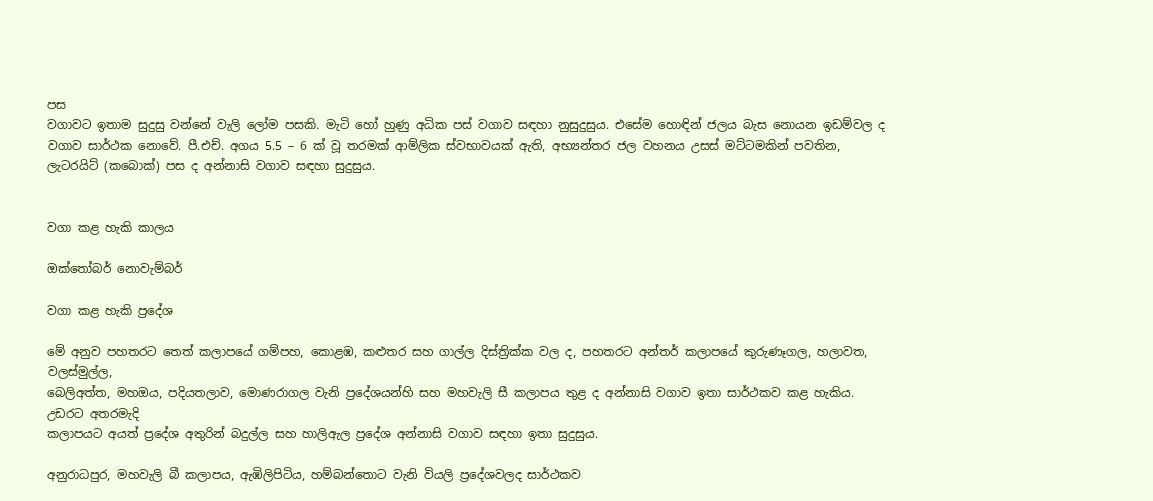පස
වගාවට ඉතාම සුදුසු වන්නේ වැලි ලෝම පසකි. මැටි හෝ හුණු අධික පස් වගාව සඳහා නුසුදුසුය. එසේම හොඳින් ජලය බැස නොයන ඉඩම්වල ද වගාව සාර්ථක නොවේ. පී.එච්. අගය 5.5 – 6 ක් වූ තරමක් ආම්ලික ස්වභාවයක් ඇති, අභ්‍යන්තර ජල වහනය උසස් මට්ටමකින් පවතින, ලැටරයිට් (කබොක්) පස ද අන්නාසි වගාව සඳහා සුදුසුය.


වගා කළ හැකි කාලය

ඔක්තෝබර් නොවැම්බර්

වගා කළ හැකි ප්‍රදේශ

මේ අනුව පහතරට තෙත් කලාපයේ ගම්පහ, කොළඹ, කළුතර සහ ගාල්ල දිස්ත්‍රික්ක වල ද, පහතරට අන්තර් කලාපයේ කුරුණෑගල, හලාවත, වලස්මුල්ල,
බෙලිඅත්ත, මහඔය, පදියතලාව, මොණරාගල වැනි ප්‍රදේශයන්හි සහ මහවැලි සී කලාපය තුළ ද අන්නාසි වගාව ඉතා සාර්ථකව කළ හැකිය. උඩරට අතරමැදි
කලාපයට අයත් ප්‍රදේශ අතුරින් බදුල්ල සහ හාලිඇල ප්‍රදේශ අන්නාසි වගාව සඳහා ඉතා සුදුසුය.

අනුරාධපුර, මහවැලි බී කලාපය, ඇඹිලිපිටිය, හම්බන්තොට වැනි වියලි ප්‍රදේශවලද සාර්ථකව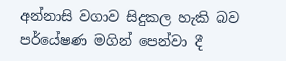අන්නාසි වගාව සිදුකල හැකි බව පර්යේෂණ මගින් පෙන්වා දී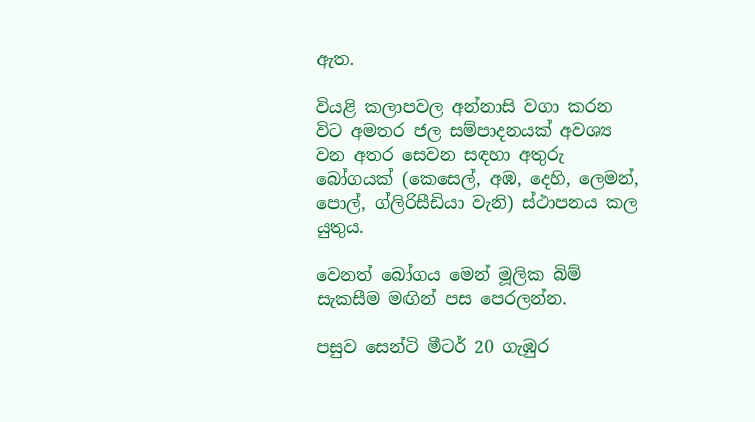ඇත.

වියළි කලාපවල අන්නාසි වගා කරන විට අමතර ජල සම්පාදනයක් අවශ්‍ය වන අතර සෙවන සඳහා අතුරු බෝගයක් (කෙසෙල්, අඹ, දෙහි, ලෙමන්, පොල්, ග්ලිරිසීඩියා වැනි) ස්ථාපනය කල යුතුය.

වෙනත් බෝගය මෙන් මූලික බිම් සැකසීම මඟින් පස පෙරලන්න.

පසුව සෙන්ටි මීටර් 20 ගැඹුර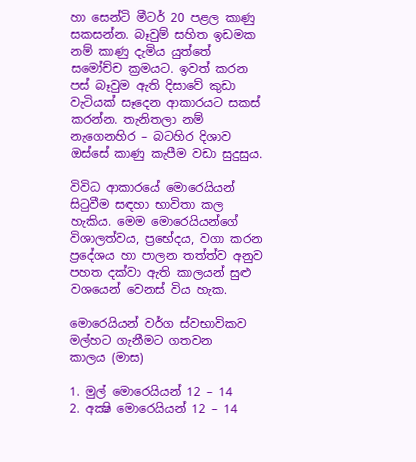හා සෙන්ටි මීටර් 20 පළල කාණු සකසන්න. බෑවුම් සහිත ඉඩමක නම් කාණු දැමිය යුත්තේ සමෝච්ච ක්‍රමයට. ඉවත් කරන පස් බෑවුම ඇති දිසාවේ කුඩා වැටියක් සෑදෙන ආකාරයට සකස් කරන්න. තැනිතලා නම් නැගෙනහිර – බටහිර දිශාව ඔස්සේ කාණු කැපීම වඩා සුදුසුය.

විවිධ ආකාරයේ මොරෙයියන් සිටුවීම සඳහා භාවිතා කල හැකිය. මෙම මොරෙයියන්ගේ විශාලත්වය, ප්‍රභේදය, වගා කරන ප්‍රදේශය හා පාලන තත්ත්ව අනුව පහත දක්වා ඇති කාලයන් සුළු වශයෙන් වෙනස් විය හැක.

මොරෙයියන් වර්ග ස්වභාවිකව මල්හට ගැනීමට ගතවන
කාලය (මාස)

1. මුල් මොරෙයියන් 12 – 14
2. අක්‍ෂි මොරෙයියන් 12 – 14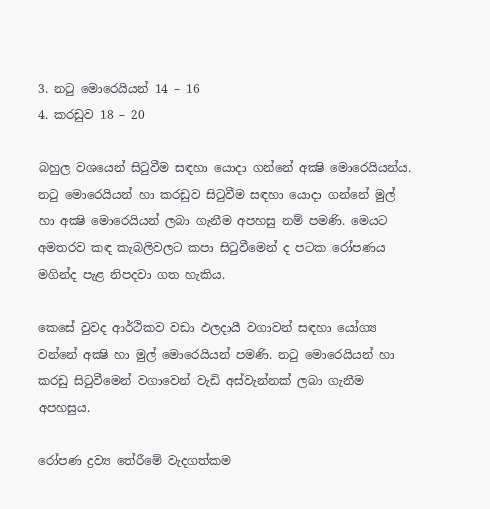3. නටු මොරෙයියන් 14 – 16
4. කරඩුව 18 – 20

බහුල වශයෙන් සිටුවීම සඳහා යොදා ගන්නේ අක්‍ෂි මොරෙයියන්ය. නටු මොරෙයියන් හා කරඩුව සිටුවීම සඳහා යොදා ගන්නේ මුල් හා අක්‍ෂි මොරෙයියන් ලබා ගැනීම අපහසු නම් පමණි. මෙයට අමතරව කඳ කැබලිවලට කපා සිටුවීමෙන් ද පටක රෝපණය මගින්ද පැළ නිපදවා ගත හැකිය.

කෙසේ වුවද ආර්ථිකව වඩා ඵලදායී වගාවන් සඳහා යෝග්‍ය වන්නේ අක්‍ෂි හා මුල් මොරෙයියන් පමණි. නටු මොරෙයියන් හා කරඩු සිටුවීමෙන් වගාවෙන් වැඩි අස්වැන්නක් ලබා ගැනීම අපහසුය.

රෝපණ ද්‍රව්‍ය තේරීමේ වැදගත්කම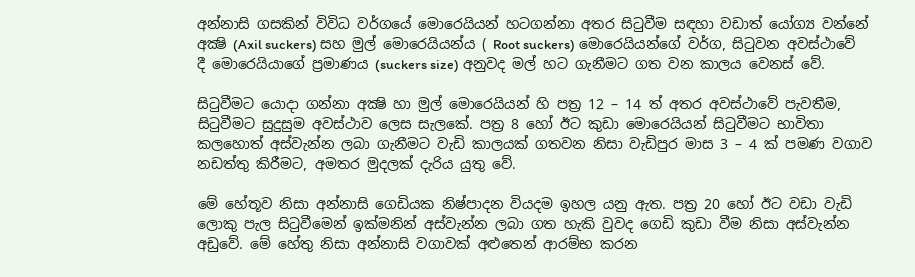අන්නාසි ගසකින් විවිධ වර්ගයේ මොරෙයියන් හටගන්නා අතර සිටුවීම සඳහා වඩාත් යෝග්‍ය වන්නේ අක්‍ෂි (Axil suckers) සහ මුල් මොරෙයියන්ය ( Root suckers) මොරෙයියන්ගේ වර්ග, සිටුවන අවස්ථාවේ දී මොරෙයියාගේ ප්‍රමාණය (suckers size) අනුවද මල් හට ගැනීමට ගත වන කාලය වෙනස් වේ.

සිටුවීමට යොදා ගන්නා අක්‍ෂි හා මුල් මොරෙයියන් හි පත්‍ර 12 – 14 ත් අතර අවස්ථාවේ පැවතීම, සිටුවීමට සුදුසුම අවස්ථාව ලෙස සැලකේ. පත්‍ර 8 හෝ ඊට කුඩා මොරෙයියන් සිටුවීමට භාවිතා කලහොත් අස්වැන්න ලබා ගැනීමට වැඩි කාලයක් ගතවන නිසා වැඩිපුර මාස 3 – 4 ක් පමණ වගාව නඩත්තු කිරීමට, අමතර මුදලක් දැරිය යුතු වේ.

මේ හේතූව නිසා අන්නාසි ගෙඩියක නිෂ්පාදන වියදම ඉහල යනු ඇත. පත්‍ර 20 හෝ ඊට වඩා වැඩි ලොකු පැල සිටුවීමෙන් ඉක්මනින් අස්වැන්න ලබා ගත හැකි වුවද ගෙඩි කුඩා වීම නිසා අස්වැන්න අඩුවේ. මේ හේතු නිසා අන්නාසි වගාවක් අළුතෙන් ආරම්භ කරන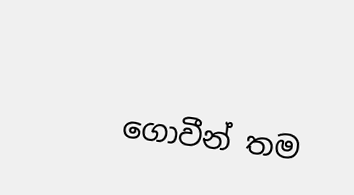ගොවීන් තම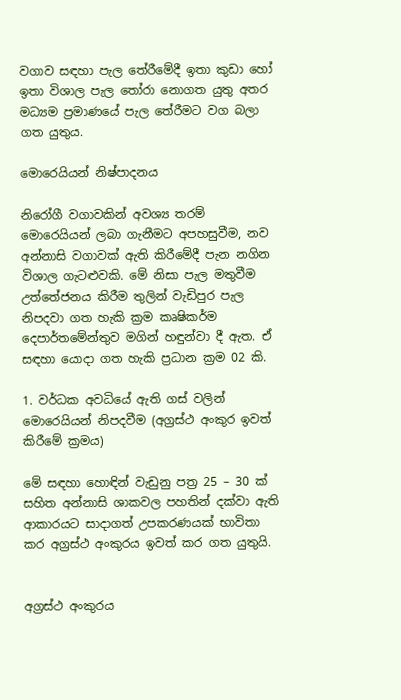වගාව සඳහා පැල තේරීමේදී ඉතා කුඩා හෝ ඉතා විශාල පැල තෝරා නොගත යුතු අතර මධ්‍යම ප්‍රමාණයේ පැල තේරීමට වග බලා ගත යුතුය.

මොරෙයියන් නිෂ්පාදනය

නිරෝගී වගාවකින් අවශ්‍ය තරම් මොරෙයියන් ලබා ගැනීමට අපහසුවීම, නව අන්නාසි වගාවක් ඇති කිරීමේදී පැන නගින විශාල ගැටළුවකි. මේ නිසා පැල මතුවීම උත්තේජනය කිරීම තුලින් වැඩිපුර පැල නිපදවා ගත හැකි ක්‍රම කෘෂිකර්ම දෙපාර්තමේන්තුව මගින් හඳුන්වා දී ඇත. ඒ සඳහා යොදා ගත හැකි ප්‍රධාන ක්‍රම 02 කි.

1. වර්ධක අවධියේ ඇති ගස් වලින් මොරෙයියන් නිපදවීම (අග්‍රස්ථ අංකුර ඉවත් කිරීමේ ක්‍රමය)

මේ සඳහා හොඳින් වැඩුනු පත්‍ර 25 – 30 ක් සහිත අන්නාසි ශාකවල පහතින් දක්වා ඇති ආකාරයට සාදාගත් උපකරණයක් භාවිතා කර අග්‍රස්ථ අංකුරය ඉවත් කර ගත යුතුයි.


අග්‍රස්ථ අංකුරය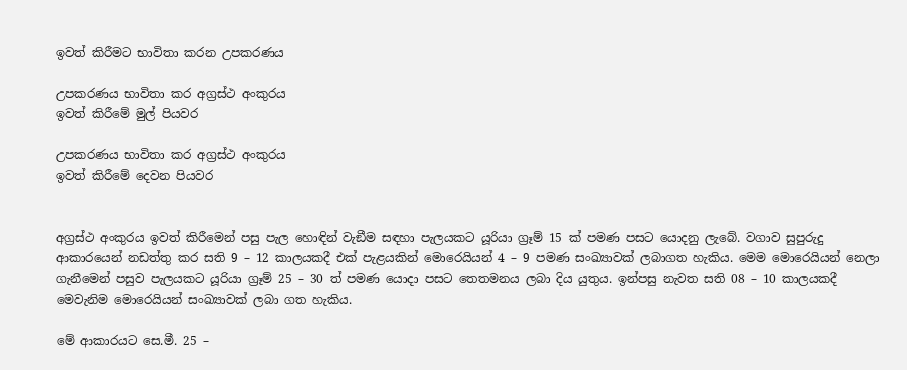ඉවත් කිරීමට භාවිතා කරන උපකරණය

උපකරණය භාවිතා කර අග්‍රස්ථ අංකුරය
ඉවත් කිරීමේ මුල් පියවර

උපකරණය භාවිතා කර අග්‍රස්ථ අංකුරය
ඉවත් කිරීමේ දෙවන පියවර


අග්‍රස්ථ අංකුරය ඉවත් කිරීමෙන් පසු පැල හොඳින් වැඞීම සඳහා පැලයකට යූරියා ග්‍රෑම් 15 ක් පමණ පසට යොදනු ලැබේ. වගාව සුපුරුදු ආකාරයෙන් නඩත්තු කර සති 9 – 12 කාලයකදී එක් පැළයකින් මොරෙයියන් 4 – 9 පමණ සංඛ්‍යාවක් ලබාගත හැකිය. මෙම මොරෙයියන් නෙලා ගැනීමෙන් පසුව පැලයකට යූරියා ග්‍රෑම් 25 – 30 ත් පමණ යොදා පසට තෙතමනය ලබා දිය යුතුය. ඉන්පසු නැවත සති 08 – 10 කාලයකදී මෙවැනිම මොරෙයියන් සංඛ්‍යාවක් ලබා ගත හැකිය.

මේ ආකාරයට සෙ.මී. 25 –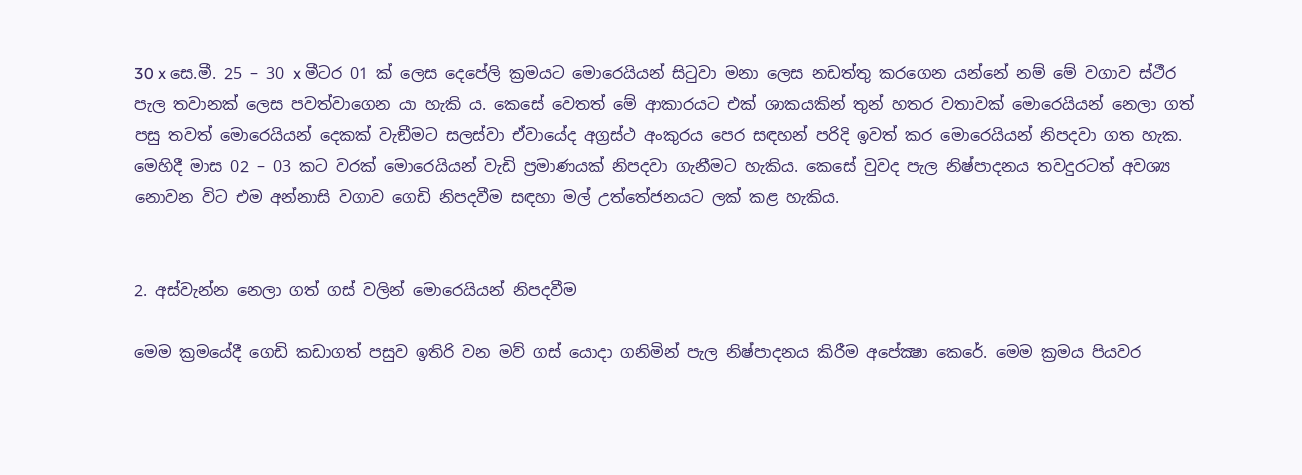30 x සෙ.මී. 25 – 30 x මීටර 01 ක් ලෙස දෙපේලි ක්‍රමයට මොරෙයියන් සිටුවා මනා ලෙස නඩත්තු කරගෙන යන්නේ නම් මේ වගාව ස්ථීර පැල තවානක් ලෙස පවත්වාගෙන යා හැකි ය. කෙසේ වෙතත් මේ ආකාරයට එක් ශාකයකින් තුන් හතර වතාවක් මොරෙයියන් නෙලා ගත් පසු තවත් මොරෙයියන් දෙකක් වැඞීමට සලස්වා ඒවායේද අග්‍රස්ථ අංකුරය පෙර සඳහන් පරිදි ඉවත් කර මොරෙයියන් නිපදවා ගත හැක. මෙහිදී මාස 02 – 03 කට වරක් මොරෙයියන් වැඩි ප්‍රමාණයක් නිපදවා ගැනීමට හැකිය. කෙසේ වුවද පැල නිෂ්පාදනය තවදුරටත් අවශ්‍ය නොවන විට එම අන්නාසි වගාව ගෙඩි නිපදවීම සඳහා මල් උත්තේජනයට ලක් කළ හැකිය.


2. අස්වැන්න නෙලා ගත් ගස් වලින් මොරෙයියන් නිපදවීම

මෙම ක්‍රමයේදී ගෙඩි කඩාගත් පසුව ඉතිරි වන මව් ගස් යොදා ගනිමින් පැල නිෂ්පාදනය කිරීම අපේක්‍ෂා කෙරේ. මෙම ක්‍රමය පියවර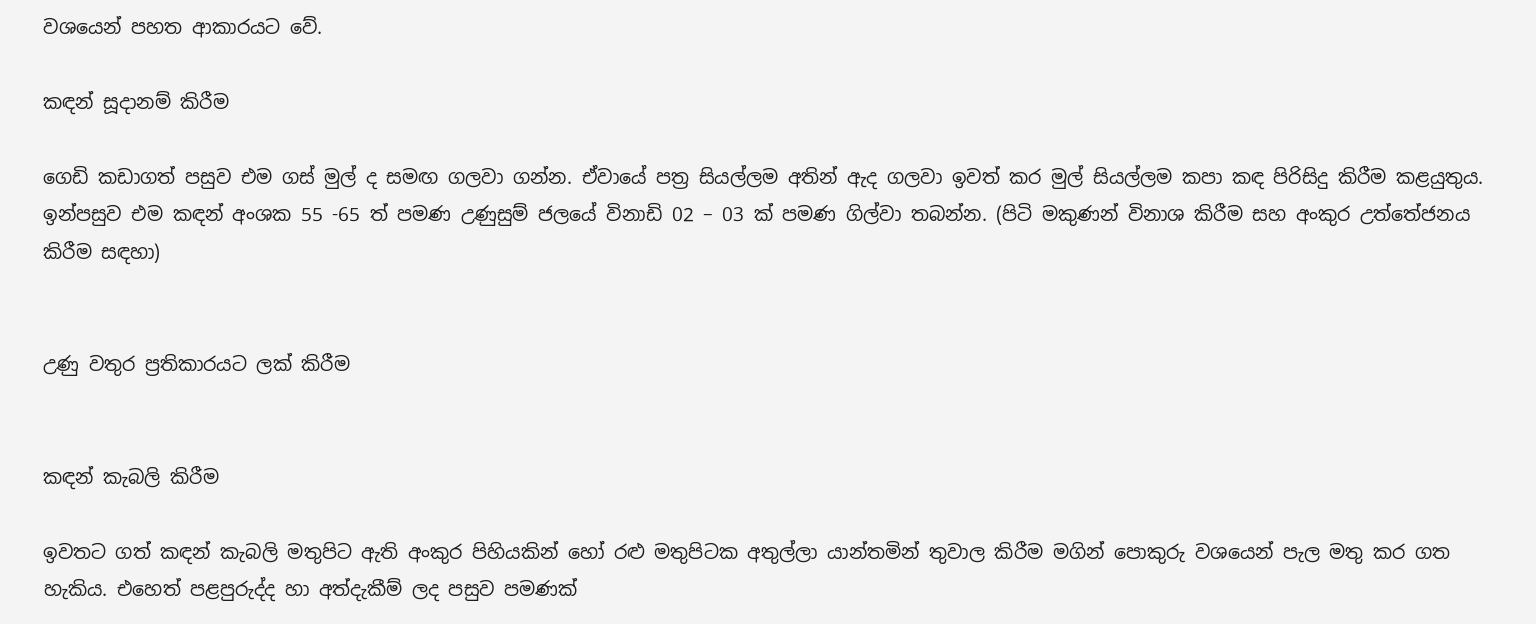වශයෙන් පහත ආකාරයට වේ.

කඳන් සූදානම් කිරීම

ගෙඩි කඩාගත් පසුව එම ගස් මුල් ද සමඟ ගලවා ගන්න. ඒවායේ පත්‍ර සියල්ලම අතින් ඇද ගලවා ඉවත් කර මුල් සියල්ලම කපා කඳ පිරිසිදු කිරීම කළයුතුය. ඉන්පසුව එම කඳන් අංශක 55 -65 ත් පමණ උණුසුම් ජලයේ විනාඩි 02 – 03 ක් පමණ ගිල්වා තබන්න. (පිටි මකුණන් විනාශ කිරීම සහ අංකුර උත්තේජනය කිරීම සඳහා)


උණු වතුර ප්‍රතිකාරයට ලක් කිරීම


කඳන් කැබලි කිරීම

ඉවතට ගත් කඳන් කැබලි මතුපිට ඇති අංකුර පිහියකින් හෝ රළු මතුපිටක අතුල්ලා යාන්තමින් තුවාල කිරීම මගින් පොකුරු වශයෙන් පැල මතු කර ගත හැකිය. එහෙත් පළපුරුද්ද හා අත්දැකීම් ලද පසුව පමණක්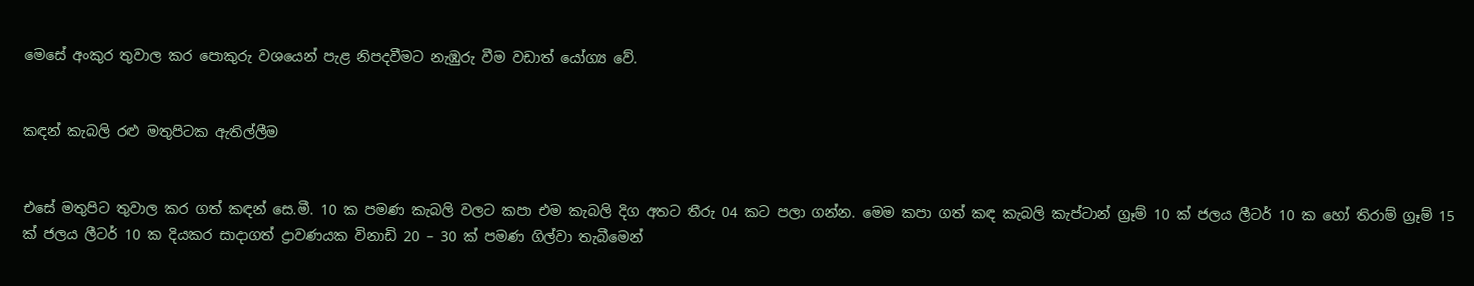මෙසේ අංකුර තුවාල කර පොකුරු වශයෙන් පැළ නිපදවීමට නැඹුරු වීම වඩාත් යෝග්‍ය වේ.


කඳන් කැබලි රළු මතුපිටක ඇතිල්ලීම


එසේ මතුපිට තුවාල කර ගත් කඳන් සෙ.මී. 10 ක පමණ කැබලි වලට කපා එම කැබලි දිග අතට තීරු 04 කට පලා ගන්න. මෙම කපා ගත් කඳ කැබලි කැප්ටාන් ග්‍රෑම් 10 ක් ජලය ලීටර් 10 ක හෝ තිරාම් ග්‍රෑම් 15 ක් ජලය ලීටර් 10 ක දියකර සාදාගත් ද්‍රාවණයක විනාඩි 20 – 30 ක් පමණ ගිල්වා තැබීමෙන්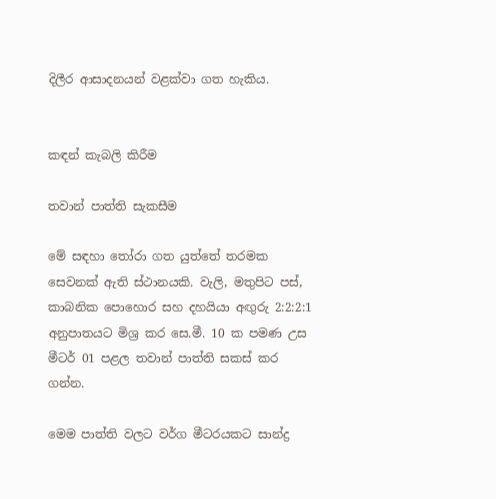දිලීර ආසාදනයන් වළක්වා ගත හැකිය.


කඳන් කැබලි කිරීම

තවාන් පාත්ති සැකසීම

මේ සඳහා තෝරා ගත යුත්තේ තරමක සෙවනක් ඇති ස්ථානයකි. වැලි, මතුපිට පස්, කාබනික පොහොර සහ දහයියා අඟුරු 2:2:2:1 අනුපාතයට මිශ්‍ර කර සෙ.මී. 10 ක පමණ උස මීටර් 01 පළල තවාන් පාත්ති සකස් කර ගන්න.

මෙම පාත්ති වලට වර්ග මීටරයකට සාන්ද්‍ර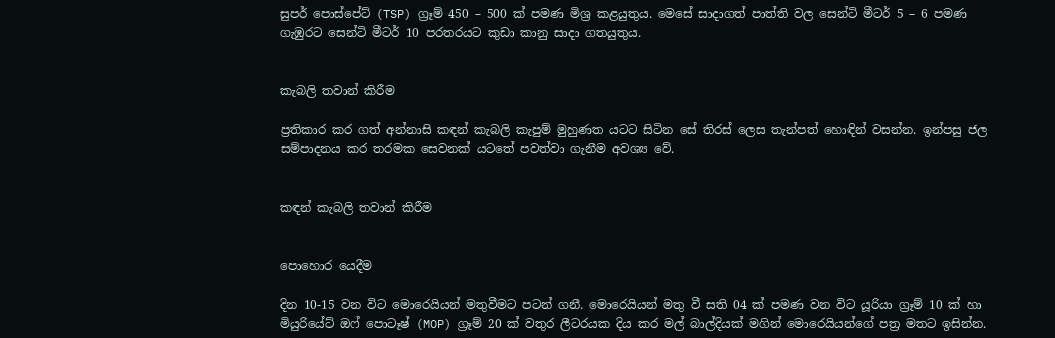සුපර් පොස්පේට් (TSP) ග්‍රෑම් 450 – 500 ක් පමණ මිශ්‍ර කළයුතුය. මෙසේ සාදාගත් පාත්ති වල සෙන්ටි මීටර් 5 – 6 පමණ ගැඹුරට සෙන්ටි මීටර් 10 පරතරයට කුඩා කානු සාදා ගතයුතුය.


කැබලි තවාන් කිරීම

ප්‍රතිකාර කර ගත් අන්නාසි කඳන් කැබලි කැපුම් මුහුණත යටට සිටින සේ තිරස් ලෙස තැන්පත් හොඳින් වසන්න. ඉන්පසු ජල සම්පාදනය කර තරමක සෙවනක් යටතේ පවත්වා ගැනීම අවශ්‍ය වේ.


කඳන් කැබලි තවාන් කිරීම


පොහොර යෙදීම

දින 10-15 වන විට මොරෙයියන් මතුවීමට පටන් ගනී. මොරෙයියන් මතු වී සති 04 ක් පමණ වන විට යූරියා ග්‍රෑම් 10 ක් හා මියුරියේට් ඔෆ් පොටෑෂ් (MOP) ග්‍රෑම් 20 ක් වතුර ලීටරයක දිය කර මල් බාල්දියක් මගින් මොරෙයියන්ගේ පත්‍ර මතට ඉසින්න.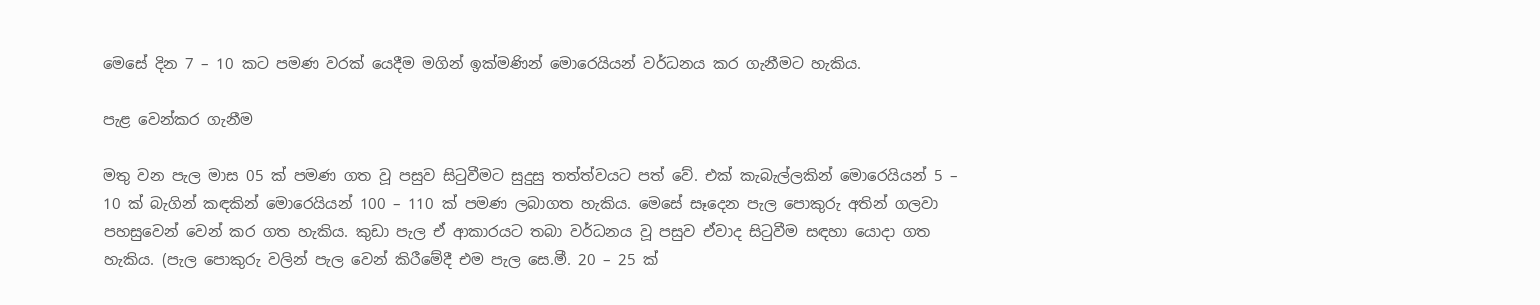මෙසේ දින 7 – 10 කට පමණ වරක් යෙදීම මගින් ඉක්මණින් මොරෙයියන් වර්ධනය කර ගැනීමට හැකිය.

පැළ වෙන්කර ගැනීම

මතු වන පැල මාස 05 ක් පමණ ගත වූ පසුව සිටුවීමට සුදුසු තත්ත්වයට පත් වේ. එක් කැබැල්ලකින් මොරෙයියන් 5 – 10 ක් බැගින් කඳකින් මොරෙයියන් 100 – 110 ක් පමණ ලබාගත හැකිය. මෙසේ සෑදෙන පැල පොකුරු අතින් ගලවා පහසුවෙන් වෙන් කර ගත හැකිය. කුඩා පැල ඒ ආකාරයට තබා වර්ධනය වූ පසුව ඒවාද සිටුවීම සඳහා යොදා ගත හැකිය. (පැල පොකුරු වලින් පැල වෙන් කිරීමේදී එම පැල සෙ.මී. 20 – 25 ක්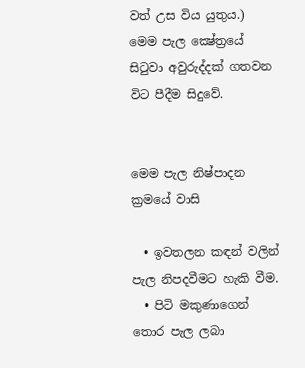වත් උස විය යුතුය.) මෙම පැල ක්‍ෂේත්‍රයේ සිටුවා අවුරුද්දක් ගතවන විට පීදීම සිදුවේ.


මෙම පැල නිෂ්පාදන ක්‍රමයේ වාසි

  • ඉවතලන කඳන් වලින් පැල නිපදවීමට හැකි වීම.
  • පිටි මකුණාගෙන් තොර පැල ලබා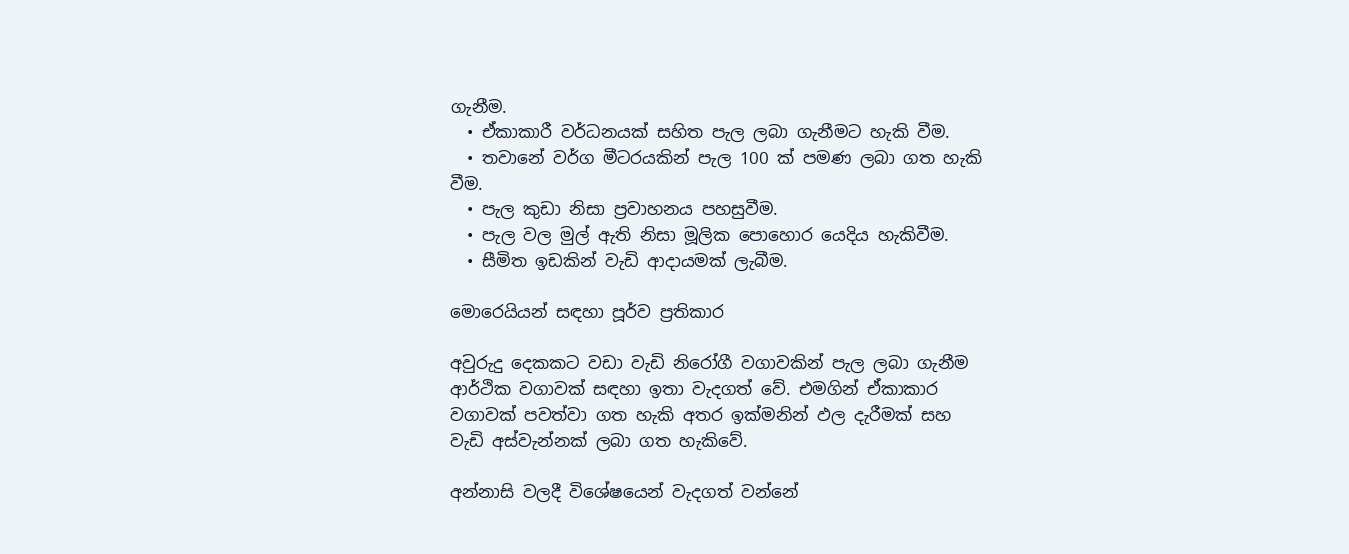ගැනීම.
  • ඒකාකාරී වර්ධනයක් සහිත පැල ලබා ගැනීමට හැකි වීම.
  • තවානේ වර්ග මීටරයකින් පැල 100 ක් පමණ ලබා ගත හැකි වීම.
  • පැල කුඩා නිසා ප්‍රවාහනය පහසුවීම.
  • පැල වල මුල් ඇති නිසා මූලික පොහොර යෙදිය හැකිවීම.
  • සීමිත ඉඩකින් වැඩි ආදායමක් ලැබීම.

මොරෙයියන් සඳහා පූර්ව ප්‍රතිකාර

අවුරුදු දෙකකට වඩා වැඩි නිරෝගී වගාවකින් පැල ලබා ගැනීම ආර්ථික වගාවක් සඳහා ඉතා වැදගත් වේ. එමගින් ඒකාකාර
වගාවක් පවත්වා ගත හැකි අතර ඉක්මනින් ඵල දැරීමක් සහ වැඩි අස්වැන්නක් ලබා ගත හැකිවේ.

අන්නාසි වලදී විශේෂයෙන් වැදගත් වන්නේ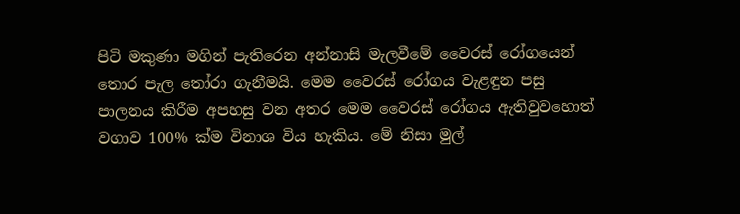පිටි මකුණා මගින් පැතිරෙන අන්නාසි මැලවීමේ වෛරස් රෝගයෙන් තොර පැල තෝරා ගැනීමයි. මෙම වෛරස් රෝගය වැළඳුන පසු පාලනය කිරීම අපහසු වන අතර මෙම වෛරස් රෝගය ඇතිවුවහොත් වගාව 100% ක්ම විනාශ විය හැකිය. මේ නිසා මුල්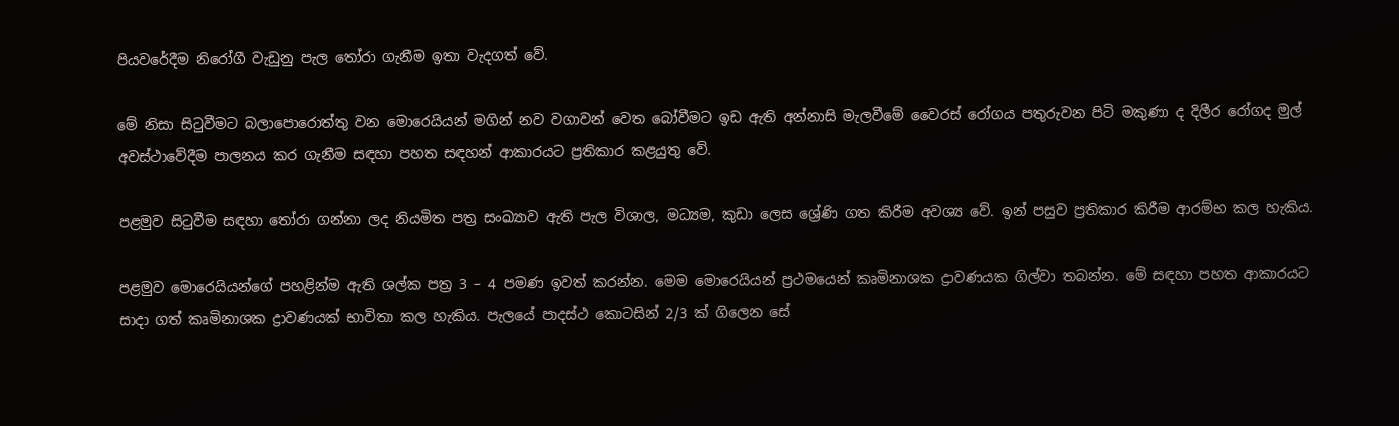පියවරේදීම නිරෝගී වැඩුනු පැල තෝරා ගැනීම ඉතා වැදගත් වේ.

මේ නිසා සිටුවීමට බලාපොරොත්තු වන මොරෙයියන් මගින් නව වගාවන් වෙත බෝවීමට ඉඩ ඇති අන්නාසි මැලවීමේ වෛරස් රෝගය පතුරුවන පිටි මකුණා ද දිලීර රෝගද මුල් අවස්ථාවේදීම පාලනය කර ගැනීම සඳහා පහත සඳහන් ආකාරයට ප්‍රතිකාර කළයුතු වේ.

පළමුව සිටුවීම සඳහා තෝරා ගන්නා ලද නියමිත පත්‍ර සංඛ්‍යාව ඇති පැල විශාල, මධ්‍යම, කුඩා ලෙස ශ්‍රේණි ගත කිරීම අවශ්‍ය වේ. ඉන් පසුව ප්‍රතිකාර කිරීම ආරම්භ කල හැකිය.

පළමුව මොරෙයියන්ගේ පහළින්ම ඇති ශල්ක පත්‍ර 3 – 4 පමණ ඉවත් කරන්න. මෙම මොරෙයියන් ප්‍රථමයෙන් කෘමිනාශක ද්‍රාවණයක ගිල්වා තබන්න. මේ සඳහා පහත ආකාරයට සාදා ගත් කෘමිනාශක ද්‍රාවණයක් භාවිතා කල හැකිය. පැලයේ පාදස්ථ කොටසින් 2/3 ක් ගිලෙන සේ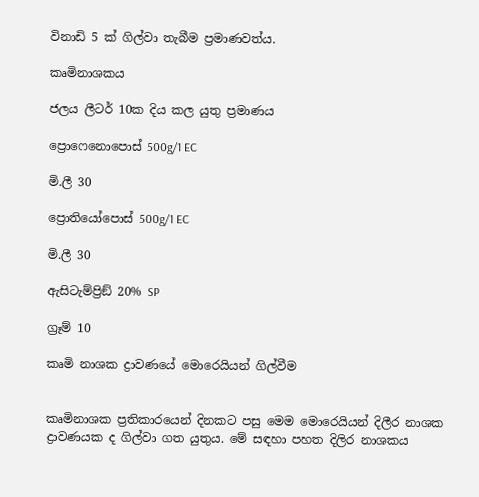විනාඩි 5 ක් ගිල්වා තැබීම ප්‍රමාණවත්ය.

කෘමිනාශකය

ජලය ලීටර් 10ක දිය කල යුතු ප්‍රමාණය

ප්‍රොෆෙනොපොස් 500g/1 EC

මි.ලී 30

ප්‍රොතියෝපොස් 500g/1 EC

මි.ලී 30

ඇසිටැම්ප්‍රිඞ් 20% SP

ග්‍රෑම් 10

කෘමි නාශක ද්‍රාවණයේ මොරෙයියන් ගිල්වීම


කෘමිනාශක ප්‍රතිකාරයෙන් දිනකට පසු මෙම මොරෙයියන් දිලීර නාශක ද්‍රාවණයක ද ගිල්වා ගත යුතුය. මේ සඳහා පහත දිලිර නාශකය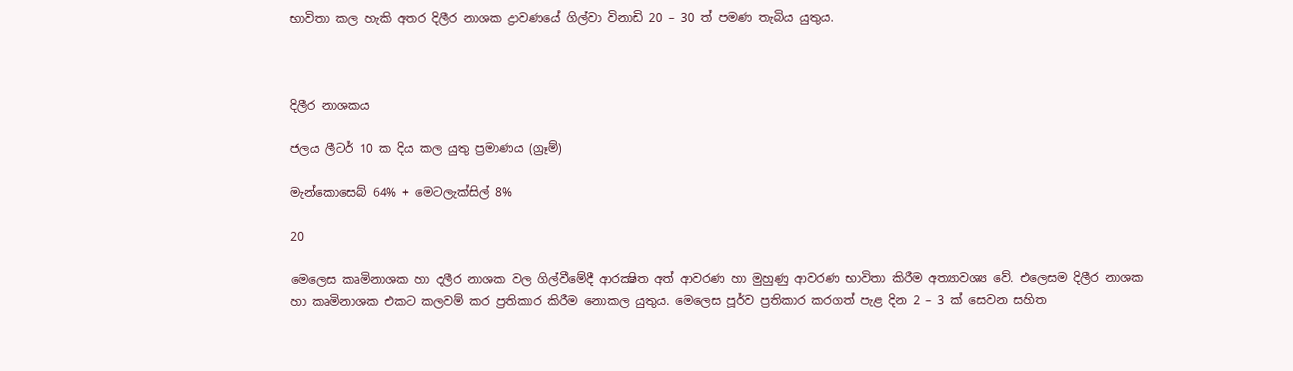භාවිතා කල හැකි අතර දිලීර නාශක ද්‍රාවණයේ ගිල්වා විනාඩි 20 – 30 ත් පමණ තැබිය යුතුය.



දිලීර නාශකය

ජලය ලීටර් 10 ක දිය කල යුතු ප්‍රමාණය (ග්‍රෑම්)

මැන්කොසෙබ් 64% + මෙටලැක්සිල් 8%

20

මෙලෙස කෘමිනාශක හා දලීර නාශක වල ගිල්වීමේදී ආරක්‍ෂිත අත් ආවරණ හා මුහුණු ආවරණ භාවිතා කිරීම අත්‍යාවශ්‍ය වේ. එලෙසම දිලීර නාශක හා කෘමිනාශක එකට කලවම් කර ප්‍රතිකාර කිරීම නොකල යුතුය. මෙලෙස පූර්ව ප්‍රතිකාර කරගත් පැළ දින 2 – 3 ක් සෙවන සහිත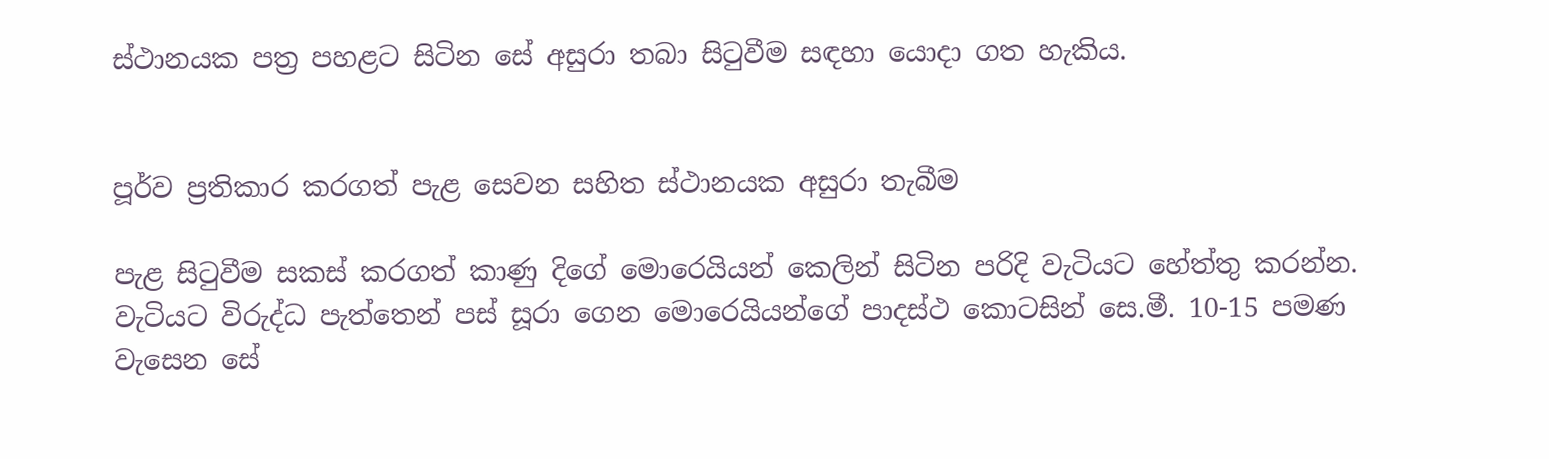ස්ථානයක පත්‍ර පහළට සිටින සේ අසුරා තබා සිටුවීම සඳහා යොදා ගත හැකිය.


පූර්ව ප්‍රතිකාර කරගත් පැළ සෙවන සහිත ස්ථානයක අසුරා තැබීම

පැළ සිටුවීම සකස් කරගත් කාණු දිගේ මොරෙයියන් කෙලින් සිටින පරිදි වැටියට හේත්තු කරන්න. වැටියට විරුද්ධ පැත්තෙන් පස් සූරා ගෙන මොරෙයියන්ගේ පාදස්ථ කොටසින් සෙ.මී. 10-15 පමණ වැසෙන සේ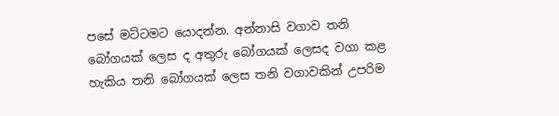පසේ මට්ටමට යොදන්න. අන්නාසි වගාව තනි බෝගයක් ලෙස ද අතුරු බෝගයක් ලෙසද වගා කළ හැකිය තනි බෝගයක් ලෙස තනි වගාවකින් උපරිම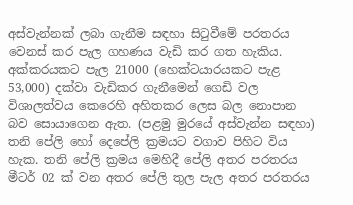අස්වැන්නක් ලබා ගැනීම සඳහා සිටුවීමේ පරතරය වෙනස් කර පැල ගහණය වැඩි කර ගත හැකිය. අක්කරයකට පැල 21000 (හෙක්ටයාරයකට පැළ 53,000) දක්වා වැඩිකර ගැනීමෙන් ගෙඩි වල විශාලත්වය කෙරෙහි අහිතකර ලෙස බල නොපාන බව සොයාගෙන ඇත. (පළමු මුරයේ අස්වැන්න සඳහා) තනි පේලි හෝ දෙපේලි ක්‍රමයට වගාව පිහිට විය හැක. තනි පේලි ක්‍රමය මෙහිදී පේලි අතර පරතරය මීටර් 02 ක් වන අතර පේලි තුල පැල අතර පරතරය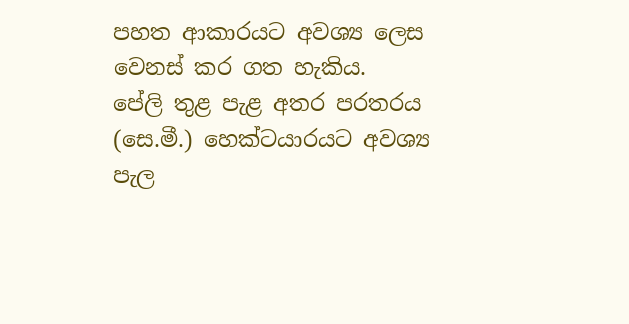පහත ආකාරයට අවශ්‍ය ලෙස වෙනස් කර ගත හැකිය.
පේලි තුළ පැළ අතර පරතරය (සෙ.මී.) හෙක්ටයාරයට අවශ්‍ය පැල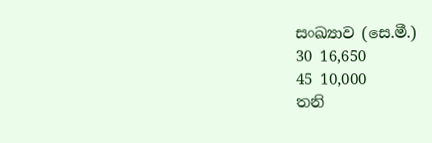සංඛ්‍යාව (සෙ.මී.)
30 16,650
45 10,000
තනි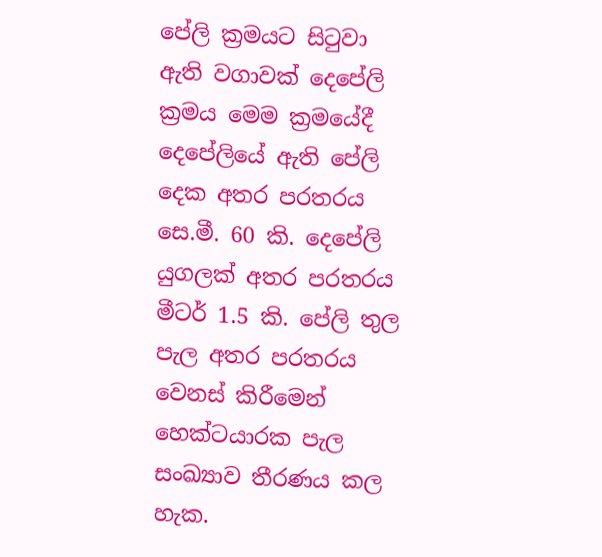පේලි ක්‍රමයට සිටුවා ඇති වගාවක් දෙපේලි ක්‍රමය මෙම ක්‍රමයේදී දෙපේලියේ ඇති පේලි දෙක අතර පරතරය සෙ.මී. 60 කි. දෙපේලි යුගලක් අතර පරතරය මීටර් 1.5 කි. පේලි තුල පැල අතර පරතරය වෙනස් කිරීමෙන් හෙක්ටයාරක පැල සංඛ්‍යාව තීරණය කල හැක.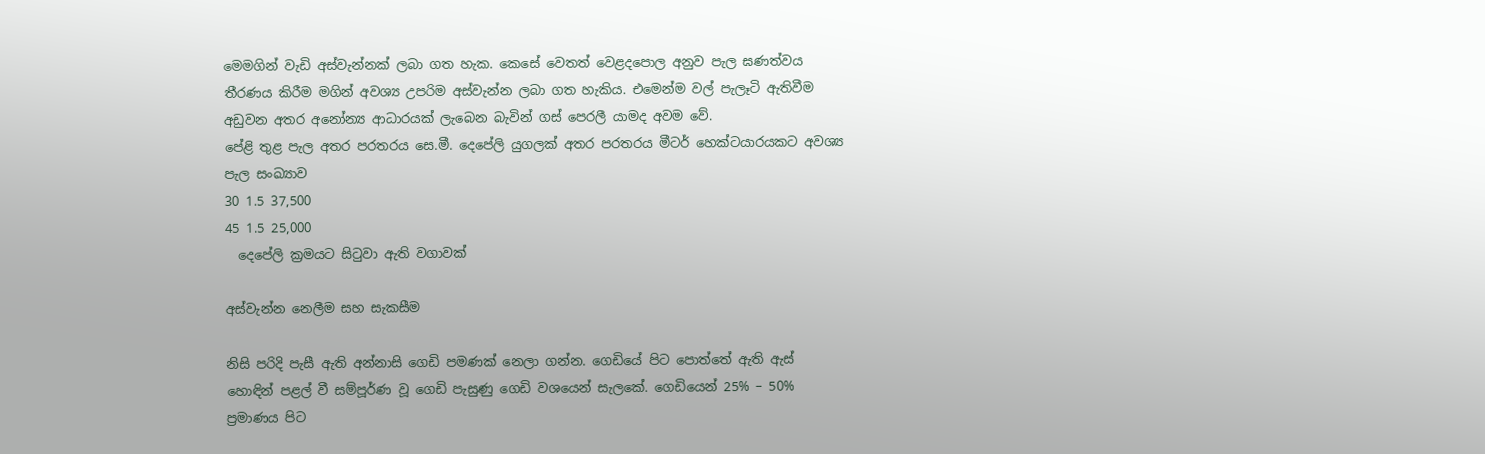මෙමගින් වැඩි අස්වැන්නක් ලබා ගත හැක. කෙසේ වෙතත් වෙළදපොල අනුව පැල ඝණත්වය තීරණය කිරීම මගින් අවශ්‍ය උපරිම අස්වැන්න ලබා ගත හැකිය. එමෙන්ම වල් පැලෑටි ඇතිවීම අඩුවන අතර අනෝන්‍ය ආධාරයක් ලැබෙන බැවින් ගස් පෙරලී යාමද අවම වේ.
පේළි තුළ පැල අතර පරතරය සෙ.මී. දෙපේලි යුගලක් අතර පරතරය මීටර් හෙක්ටයාරයකට අවශ්‍ය පැල සංඛ්‍යාව
30 1.5 37,500
45 1.5 25,000
  දෙපේලි ක්‍රමයට සිටුවා ඇති වගාවක්

අස්වැන්න නෙලීම සහ සැකසීම

නිසි පරිදි පැසී ඇති අන්නාසි ගෙඩි පමණක් නෙලා ගන්න. ගෙඩියේ පිට පොත්තේ ඇති ඇස් හොඳින් පළල් වී සම්පූර්ණ වූ ගෙඩි පැසුණු ගෙඩි වශයෙන් සැලකේ. ගෙඩියෙන් 25% – 50% ප්‍රමාණය පිට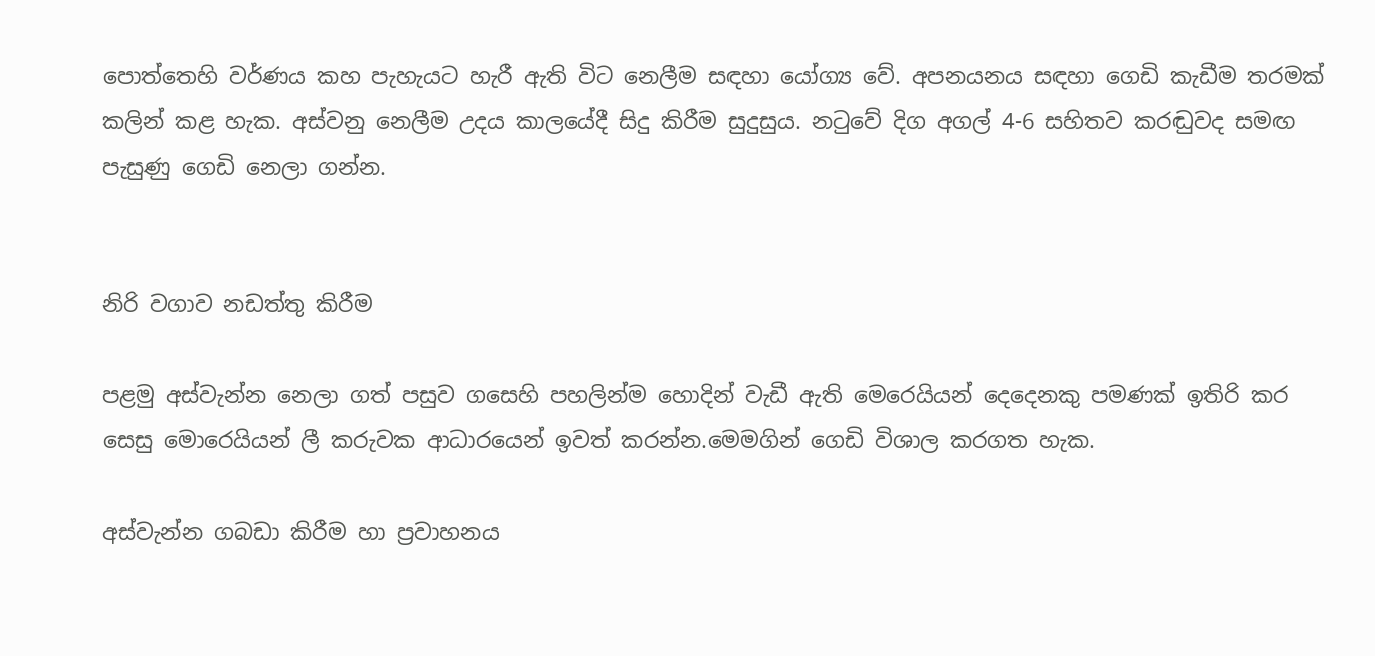පොත්තෙහි වර්ණය කහ පැහැයට හැරී ඇති විට නෙලීම සඳහා යෝග්‍ය වේ. අපනයනය සඳහා ගෙඩි කැඩීම තරමක් කලින් කළ හැක. අස්වනු නෙලීම උදය කාලයේදී සිදු කිරීම සුදුසුය. නටුවේ දිග අගල් 4-6 සහිතව කරඬුවද සමඟ පැසුණු ගෙඩි නෙලා ගන්න.


නිරි වගාව නඩත්තු කිරීම

පළමු අස්වැන්න නෙලා ගත් පසුව ගසෙහි පහලින්ම හොදින් වැඩී ඇති මෙරෙයියන් දෙදෙනකු පමණක් ඉතිරි කර සෙසු මොරෙයියන් ලී කරුවක ආධාරයෙන් ඉවත් කරන්න.මෙමගින් ගෙඩි විශාල කරගත හැක.

අස්වැන්න ගබඩා කිරීම හා ප්‍රවාහනය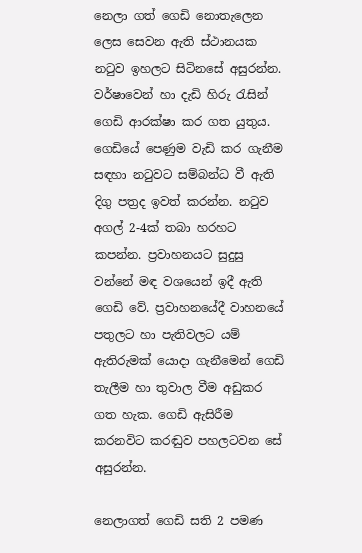නෙලා ගත් ගෙඩි නොතැලෙන ලෙස සෙවන ඇති ස්ථානයක නටුව ඉහලට සිටිනසේ අසුරන්න. වර්ෂාවෙන් හා දැඩි හිරු රැසින් ගෙඩි ආරක්ෂා කර ගත යුතුය. ගෙඩියේ පෙණුම වැඩි කර ගැනීම සඳහා නටුවට සම්බන්ධ වී ඇති දිගු පත්‍රද ඉවත් කරන්න. නටුව අගල් 2-4ක් තබා හරහට කපන්න. ප්‍රවාහනයට සුදුසු වන්නේ මඳ වශයෙන් ඉදී ඇති ගෙඩි වේ. ප්‍රවාහනයේදී වාහනයේ පතුලට හා පැතිවලට යම් ඇතිරුමක් යොදා ගැනීමෙන් ගෙඩි තැලීම හා තුවාල වීම අඩුකර ගත හැක. ගෙඩි ඇසිරීම කරනවිට කරඬුව පහලටවන සේ අසුරන්න.

නෙලාගත් ගෙඩි සති 2 පමණ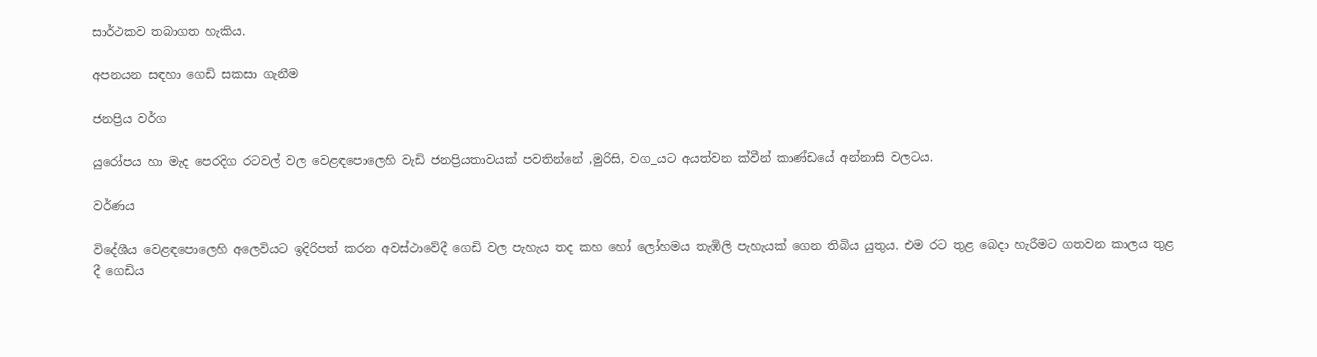සාර්ථකව තබාගත හැකිය.

අපනයන සඳහා ගෙඩි සකසා ගැනීම

ජනප්‍රිය වර්ග

යුරෝපය හා මැද පෙරදිග රටවල් වල වෙළඳපොලෙහි වැඩි ජනප්‍රියතාවයක් පවතින්නේ ,මුරිසි, වග_යට අයත්වන ක්වීන් කාණ්ඩයේ අන්නාසි වලටය.

වර්ණය

විදේශීය වෙළඳපොලෙහි අලෙවියට ඉදිරිපත් කරන අවස්ථාවේදී ගෙඩි වල පැහැය තද කහ හෝ ලෝහමය තැඹිලි පැහැයක් ගෙන තිබිය යුතුය. එම රට තුළ බෙදා හැරීමට ගතවන කාලය තුළ දී ගෙඩිය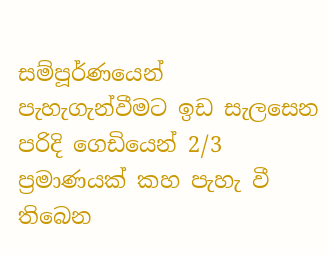සම්පූර්ණයෙන් පැහැගැන්වීමට ඉඩ සැලසෙන පරිදි ගෙඩියෙන් 2/3 ප්‍රමාණයක් කහ පැහැ වී තිබෙන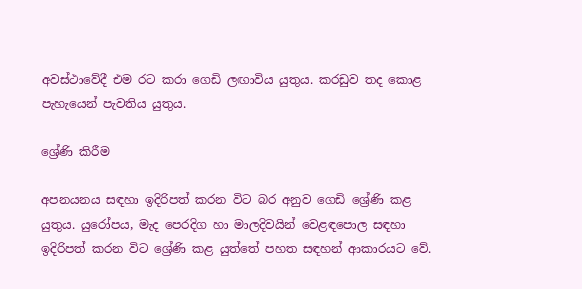අවස්ථාවේදී එම රට කරා ගෙඩි ලඟාවිය යුතුය. කරඩුව තද කොළ පැහැයෙන් පැවතිය යුතුය.

ශ්‍රේණි කිරීම

අපනයනය සඳහා ඉදිරිපත් කරන විට බර අනුව ගෙඩි ශ්‍රේණි කළ යුතුය. යුරෝපය, මැද පෙරදිග හා මාලදිවයින් වෙළඳපොල සඳහා ඉදිරිපත් කරන විට ශ්‍රේණි කළ යුත්තේ පහත සඳහන් ආකාරයට වේ.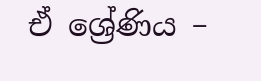ඒ ශ්‍රේණිය –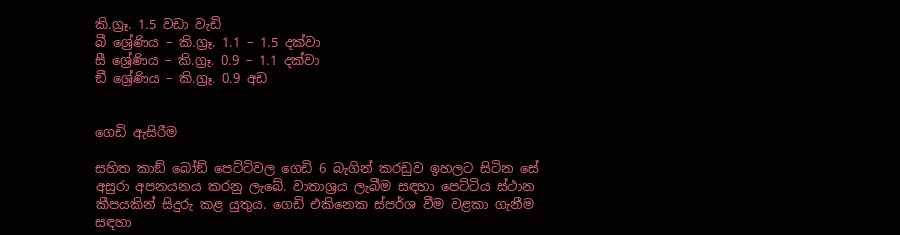කි.ග්‍රෑ. 1.5 වඩා වැඩි
බී ශ්‍රේණිය – කි.ග්‍රෑ. 1.1 – 1.5 දක්වා
සී ශ්‍රේණිය – කි.ග්‍රෑ. 0.9 – 1.1 දක්වා
ඞී ශ්‍රේණිය – කි.ග්‍රෑ. 0.9 අඩ


ගෙඩි ඇසිරීම

සහිත කාඞ් බෝඞ් පෙට්ටිවල ගෙඩි 6 බැගින් කරඩුව ඉහලට සිටින සේ අසුරා අපනයනය කරනු ලැබේ. වාතාශ්‍රය ලැබීම සඳහා පෙට්ටිය ස්ථාන කීපයකින් සිදුරු කළ යුතුය. ගෙඩි එකිනෙක ස්පර්ශ වීම වළකා ගැනීම සඳහා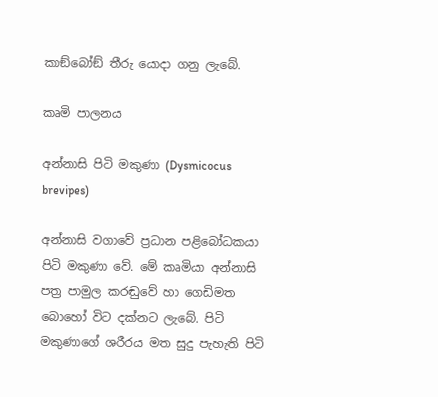කාඞ්බෝඞ් තීරු යොදා ගනු ලැබේ.

කෘමි පාලනය

අන්නාසි පිටි මකුණා (Dysmicocus brevipes)

අන්නාසි වගාවේ ප්‍රධාන පළිබෝධකයා පිටි මකුණා වේ. මේ කෘමියා අන්නාසි පත්‍ර පාමුල කරඬුවේ ‍හා ගෙඩිමත බොහෝ විට දක්නට ලැබේ. පිටි මකුණාගේ ශරීරය මත සුදු පැහැති පිටි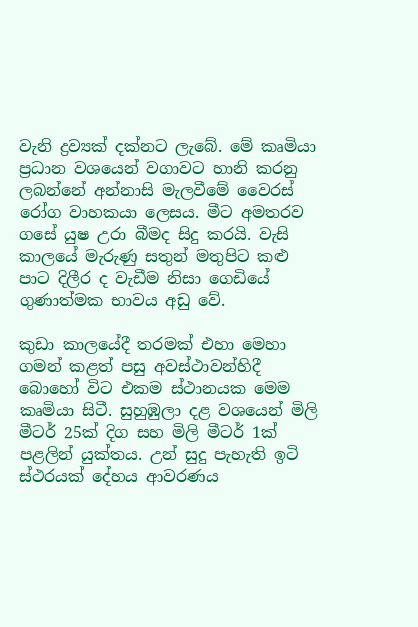වැනි ද්‍රව්‍යක් දක්නට ලැබේ. මේ කෘමියා ප්‍රධාන වශයෙන් වගාවට හානි කරනු ලබන්නේ අන්නාසි මැලවීමේ වෛරස් රෝග වාහකයා ලෙසය. මීට අමතරව ගසේ යුෂ උරා බීමද සිදු කරයි. වැසි කාලයේ මැරුණු සතුන් මතුපිට කළු පාට දිලීර ද වැඩීම නිසා ගෙඩියේ ගුණාත්මක භාවය අඩු වේ.

කුඩා කාලයේදී තරමක් එහා මෙහා ගමන් කළත් පසු අවස්ථාවන්හිදී බොහෝ විට එකම ස්ථානයක මෙම කෘමියා සිටී. සුහුඹුලා දළ වශයෙන් මිලි මීටර් 25ක් දිග සහ මිලි මීටර් 1ක් පළලින් යුක්තය. උන් සුදු පැහැති ඉටි ස්ථරයක් දේහය ආවරණය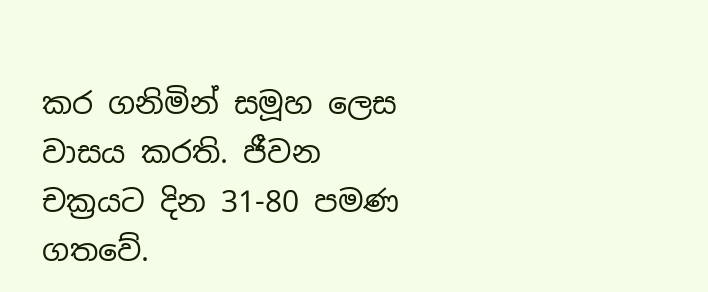කර ගනිමින් සමූහ ලෙස වාසය කරති. ජීවන චක්‍රයට දින 31-80 පමණ ගතවේ.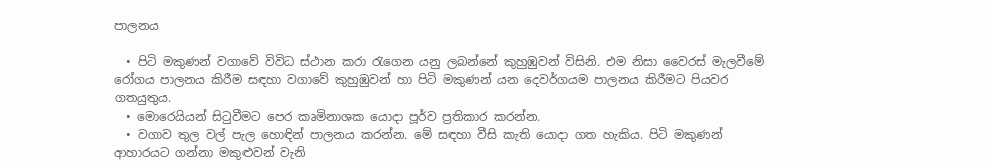පාලනය

  • පිටි මකුණන් වගාවේ විවිධ ස්ථාන කරා රැගෙන යනු ලබන්නේ කුහුඹුවන් විසිනි. එම නිසා වෛරස් මැලවීමේ රෝගය පාලනය කිරීම සඳහා වගාවේ කුහුඹුවන් හා පිටි මකුණන් යන දෙවර්ගයම පාලනය කිරීමට පියවර ගතයුතුය.
  • මොරෙයියන් සිටුවීමට පෙර කෘමිනාශක යොදා පූර්ව ප්‍රතිකාර කරන්න.
  • වගාව තුල වල් පැල හොඳින් පාලනය කරන්න. මේ සඳහා වීසි කැති යොදා ගත හැකිය. පිටි මකුණන් ආහාරයට ගන්නා මකුළුවන් වැනි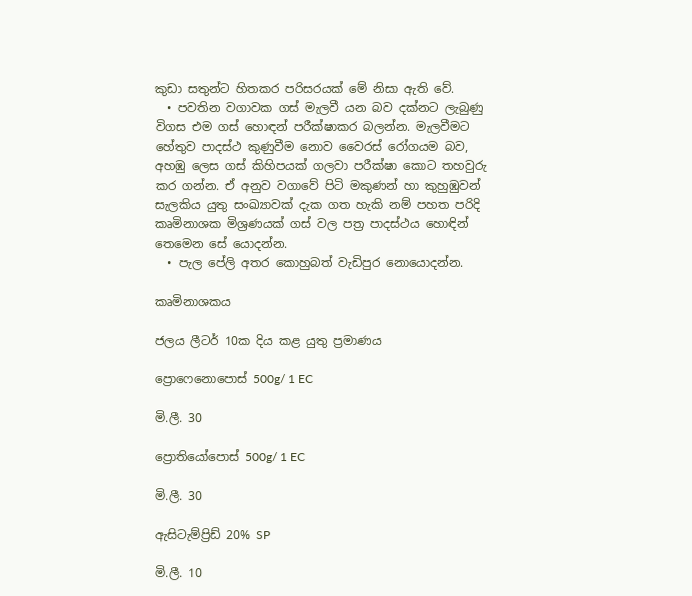කුඩා සතුන්ට හිතකර පරිසරයක් මේ නිසා ඇති වේ.
  • පවතින වගාවක ගස් මැලවී යන බව දක්නට ලැබුණු විගස එම ගස් හොඳන් පරීක්ෂාකර බලන්න. මැලවීමට හේතුව පාදස්ථ කුණුවීම නොව වෛරස් රෝගයම බව, අහඹු ලෙස ගස් කිහිපයක් ගලවා පරීක්ෂා කොට තහවුරු කර ගන්න. ඒ අනුව වගාවේ පිටි මකුණන් හා කුහුඹුවන් සැලකිය යුතු සංඛ්‍යාවක් දැක ගත හැකි නම් පහත පරිදි කෘමිනාශක මිශ්‍රණයක් ගස් වල පත්‍ර පාදස්ථය හොඳින් තෙමෙන සේ යොදන්න.
  • පැල පේලි අතර කොහුබත් වැඩිපුර නොයොදන්න.

කෘමිනාශකය

ජලය ලීටර් 10ක දිය කළ යුතු ප්‍රමාණය

ප්‍රොෆෙනොපොස් 500g/ 1 EC

මි.ලී. 30

ප්‍රොතියෝපොස් 500g/ 1 EC

මි.ලී. 30

ඇසිටැම්ප්‍රිඩ් 20% SP

මි.ලී. 10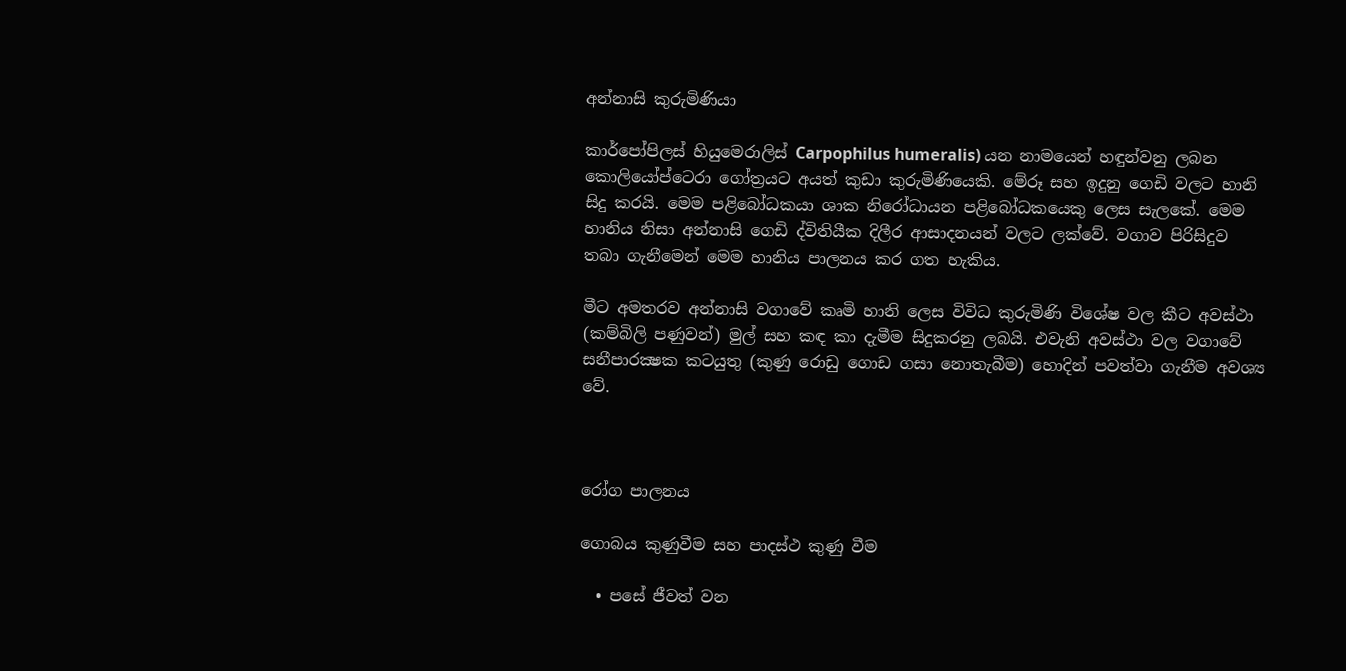අන්නාසි කුරුමිණියා

කාර්පෝපිලස් හියුමෙරාලිස් Carpophilus humeralis) යන නාමයෙන් හඳුන්වනු ලබන කොලියෝප්ටෙරා ගෝත්‍රයට අයත් කුඩා කුරුමිණියෙකි. මේරූ සහ ඉදුනු ගෙඩි වලට හානි සිදු කරයි. මෙම පළිබෝධකයා ශාක නිරෝධායන පළිබෝධකයෙකු ලෙස සැලකේ. මෙම හානිය නිසා අන්නාසි ගෙඩි ද්විතියීක දිලීර ආසාදනයන් වලට ලක්වේ. වගාව පිරිසිදුව තබා ගැනීමෙන් මෙම හානිය පාලනය කර ගත හැකිය.

මීට අමතරව අන්නාසි වගාවේ කෘමි හානි ලෙස විවිධ කුරුමිණි විශේෂ වල කීට අවස්ථා (කම්බිලි පණුවන්) මුල් සහ කඳ කා දැමීම සිදුකරනු ලබයි. එවැනි අවස්ථා වල වගාවේ සනීපාරක්‍ෂක කටයුතු (කුණු රොඩු ගොඩ ගසා නොතැබීම) හොදින් පවත්වා ගැනීම අවශ්‍ය වේ.



රෝග පාලනය

ගොබය කුණුවීම සහ පාදස්ථ කුණු වීම

  • පසේ ජීවත් වන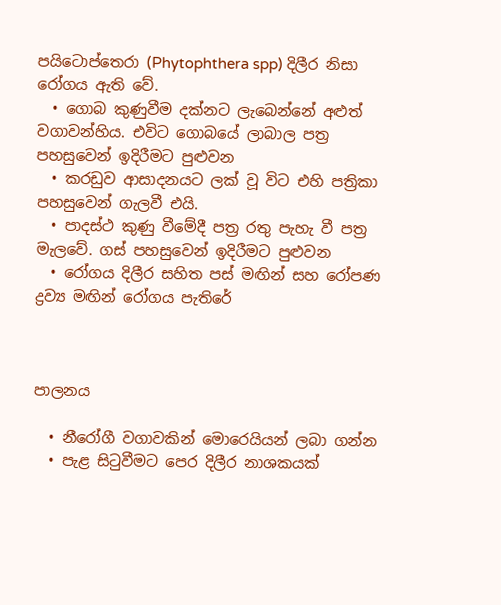පයිටොප්තෙරා (Phytophthera spp) දිලීර නිසා රෝගය ඇති වේ.
  • ගොබ කුණුවීම දක්නට ලැබෙන්නේ අළුත් වගාවන්හිය. එවිට ගොබයේ ලාබාල පත්‍ර පහසුවෙන් ඉදිරීමට පුළුවන
  • කරඩුව ආසාදනයට ලක් වූ විට එහි පත්‍රිකා පහසුවෙන් ගැලවී එයි.
  • පාදස්ථ කුණු වීමේදී පත්‍ර රතු පැහැ වී පත්‍ර මැලවේ. ගස් පහසුවෙන් ඉදිරීමට පුළුවන
  • රෝගය දිලීර සහිත පස් මඟින් සහ රෝපණ ද්‍රව්‍ය මඟින් රෝගය පැතිරේ



පාලනය

  • නීරෝගී වගාවකින් මොරෙයියන් ලබා ගන්න
  • පැළ සිටුවීමට පෙර දිලීර නාශකයක්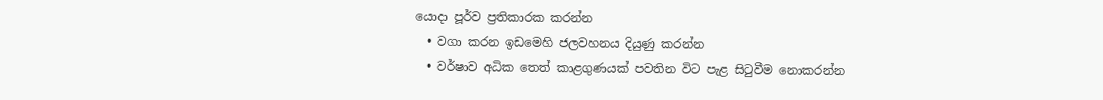යොදා පූර්ව ප්‍රතිකාරක කරන්න
  • වගා කරන ඉඩමෙහි ජලවහනය දියුණු කරන්න
  • වර්ෂාව අධික තෙත් කාළගුණයක් පවතින විට පැළ සිටුවීම නොකරන්න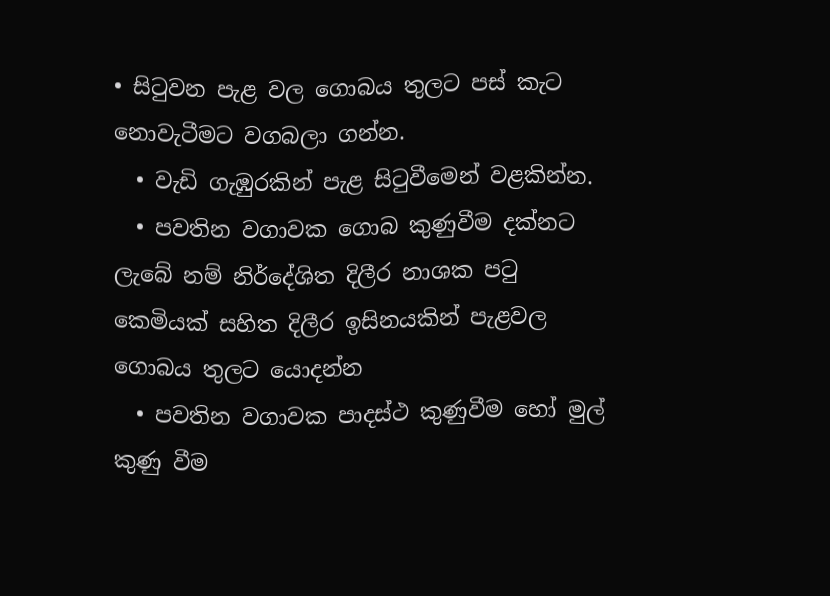• සිටුවන පැළ වල ගොබය තුලට පස් කැට නොවැටීමට වගබලා ගන්න.
  • වැඩි ගැඹුරකින් පැළ සිටුවීමෙන් වළකින්න.
  • පවතින වගාවක ගොබ කුණුවීම දක්නට ලැබේ නම් නිර්දේශිත දිලීර නාශක පටු කෙමියක් සහිත දිලීර ඉසිනයකින් පැළවල ගොබය තුලට යොදන්න
  • පවතින වගාවක පාදස්ථ කුණුවීම හෝ මුල් කුණු වීම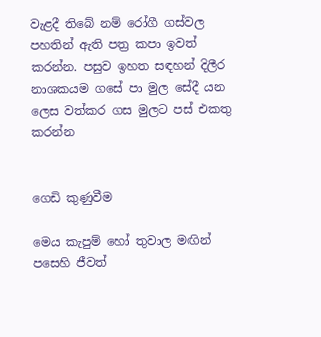වැළදී තිබේ නම් රෝගී ගස්වල පහතින් ඇති පත්‍ර කපා ඉවත් කරන්න. පසුව ඉහත සඳහන් දිලීර නාශකයම ගසේ පා මුල සේදී යන ලෙස වත්කර ගස මුලට පස් එකතු කරන්න


ගෙඩි කුණුවීම

මෙය කැපුම් හෝ තුවාල මඟින් පසෙහි ජීවත්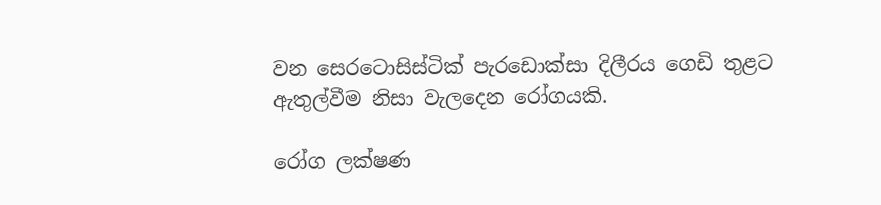වන සෙරටොසිස්ටික් පැරඩොක්සා දිලීරය ගෙඩි තුළට ඇතුල්වීම නිසා වැලදෙන රෝගයකි.

රෝග ලක්ෂණ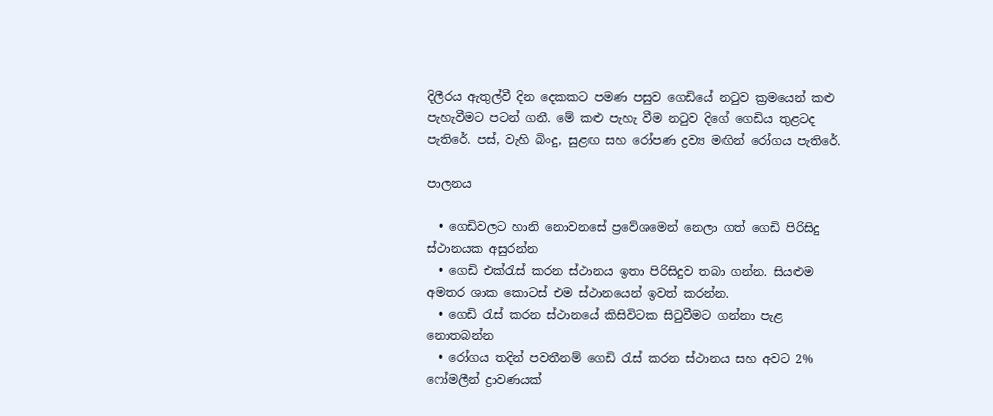දිලීරය ඇතුල්වී දින දෙකකට පමණ පසුව ගෙඩියේ නටුව ක්‍රමයෙන් කළු පැහැවීමට පටන් ගනී. මේ කළු පැහැ වීම නටුව දිගේ ගෙඩිය තුළටද පැතිරේ. පස්, වැහි බිංදු, සුළඟ සහ රෝපණ ද්‍රව්‍ය මඟින් රෝගය පැතිරේ.

පාලනය

  • ගෙඩිවලට හානි නොවනසේ ප්‍රවේශමෙන් නෙලා ගත් ගෙඩි පිරිසිදු ස්ථානයක අසුරන්න
  • ගෙඩි එක්රැස් කරන ස්ථානය ඉතා පිරිසිදුව තබා ගන්න. සියළුම අමතර ශාක කොටස් එම ස්ථානයෙන් ඉවත් කරන්න.
  • ගෙඩි රැස් කරන ස්ථානයේ කිසිවිටක සිටුවීමට ගන්නා පැළ නොතබන්න
  • රෝගය තදින් පවතීනම් ගෙඩි රැස් කරන ස්ථානය සහ අවට 2% ෆෝමලීන් ද්‍රාවණයක්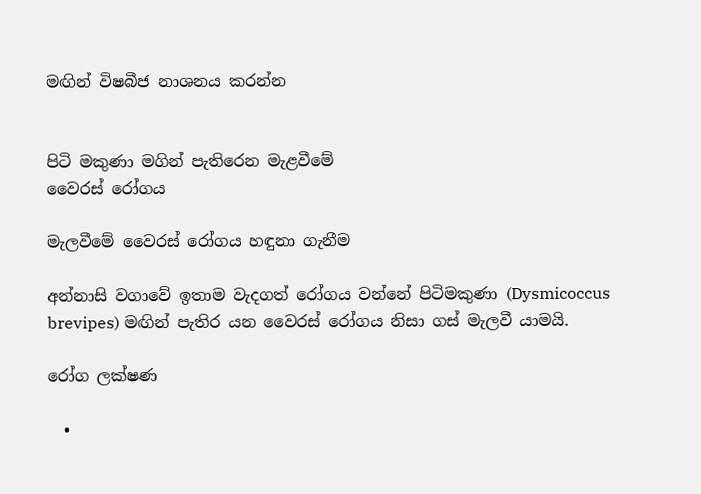මඟින් විෂබීජ නාශනය කරන්න


පිටි මකුණා මගින් පැතිරෙන මැළවීමේ
වෛරස් රෝගය

මැලවීමේ වෛරස් රෝගය හඳුනා ගැනීම

අන්නාසි වගාවේ ඉතාම වැදගත් රෝගය වන්නේ පිටිමකුණා (Dysmicoccus
brevipes) මඟින් පැතිර යන වෛරස් රෝගය නිසා ගස් මැලවී යාමයි.

රෝග ලක්ෂණ

  •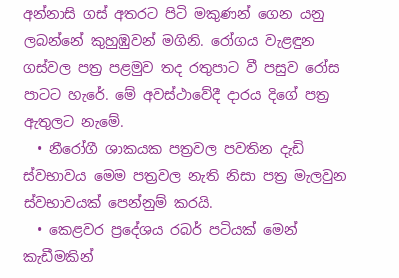අන්නාසි ගස් අතරට පිටි මකුණන් ගෙන යනු ලබන්නේ කුහුඹුවන් මගිනි. රෝගය වැළඳුන ගස්වල පත්‍ර පළමුව තද රතුපාට වී පසුව රෝස පාටට හැරේ. මේ අවස්ථාවේදී දාරය දිගේ පත්‍ර ඇතුලට නැමේ.
  • නීරෝගී ශාකයක පත්‍රවල පවතින දැඩි ස්වභාවය මෙම පත්‍රවල නැති නිසා පත්‍ර මැලවුන ස්වභාවයක් පෙන්නුම් කරයි.
  • කෙළවර ප්‍රදේශය රබර් පටියක් මෙන් කැඩීමකින්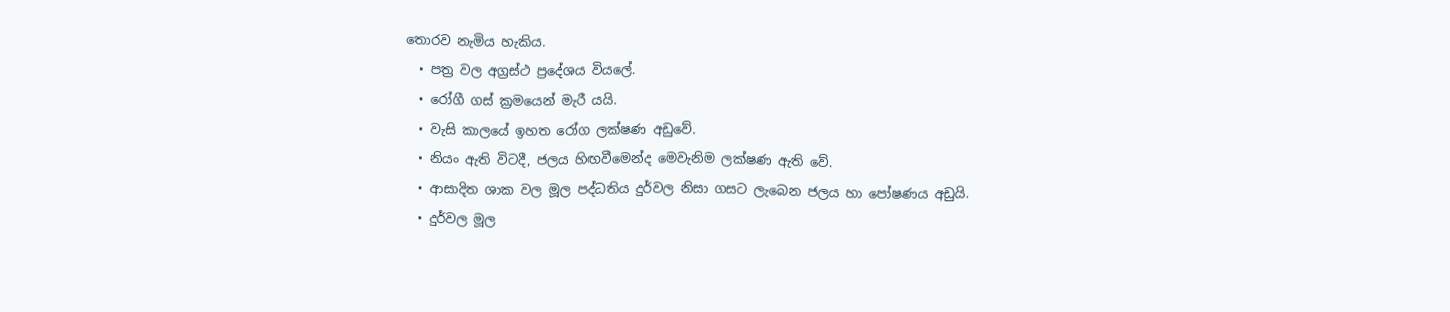තොරව නැමිය හැකිය.
  • පත්‍ර වල අග්‍රස්ථ ප්‍රදේශය වියලේ.
  • රෝගී ගස් ක්‍රමයෙන් මැරී යයි.
  • වැසි කාලයේ ඉහත රෝග ලක්ෂණ අඩුවේ.
  • නියං ඇති විටදී, ජලය හිඟවීමෙන්ද මෙවැනිම ලක්ෂණ ඇති වේ.
  • ආසාදිත ශාක වල මූල පද්ධතිය දුර්වල නිසා ගසට ලැබෙන ජලය හා පෝෂණය අඩුයි.
  • දුර්වල මූල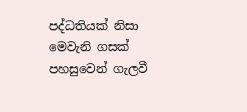පද්ධතියක් නිසා මෙවැනි ගසක් පහසුවෙන් ගැලවී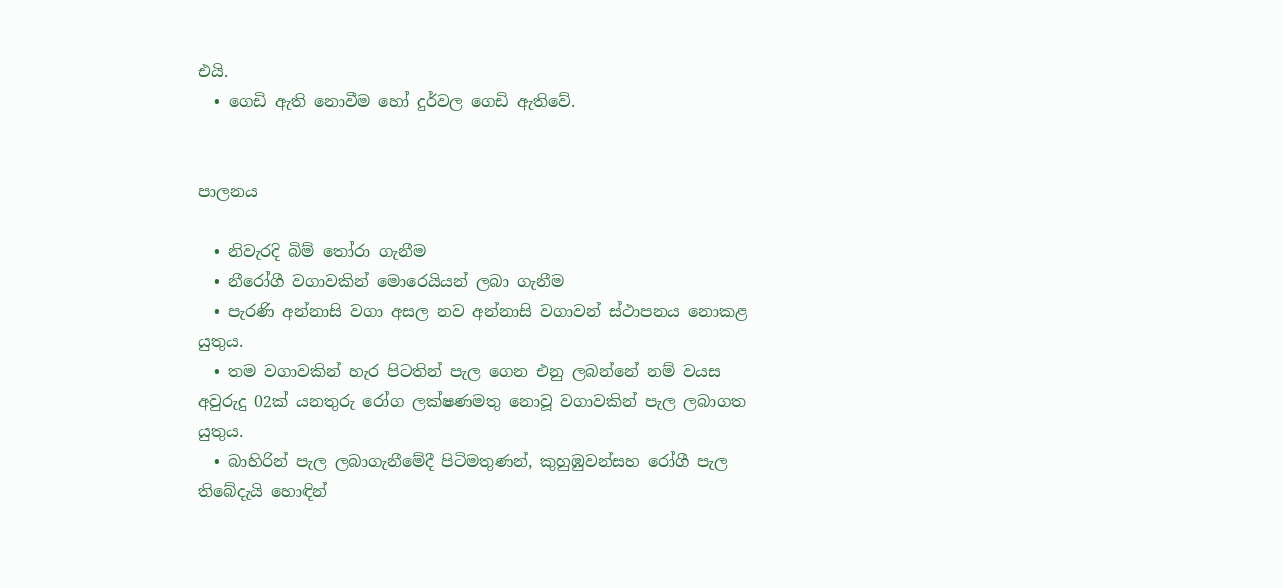එයි.
  • ගෙඩි ඇති නොවීම හෝ දුර්වල ගෙඩි ඇතිවේ.


පාලනය

  • නිවැරදි බිම් තෝරා ගැනීම
  • නීරෝගී වගාවකින් මොරෙයියන් ලබා ගැනීම
  • පැරණි අන්නාසි වගා අසල නව අන්නාසි වගාවන් ස්ථාපනය නොකළ යුතුය.
  • තම වගාවකින් හැර පිටතින් පැල ගෙන එනු ලබන්නේ නම් වයස අවුරුදු 02ක් යනතුරු රෝග ලක්ෂණමතු නොවූ වගාවකින් පැල ලබාගත යුතුය.
  • බාහිරින් පැල ලබාගැනීමේදී පිටිමතුණන්, කුහුඹුවන්සහ රෝගී පැල තිබේදැයි හොඳින්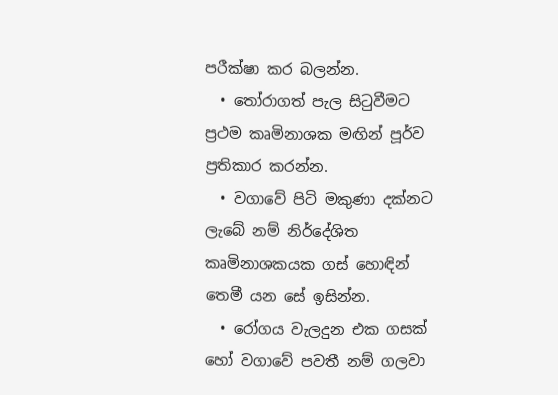පරීක්ෂා කර බලන්න.
  • තෝරාගත් පැල සිටුවීමට ප්‍රථම කෘමිනාශක මඟින් පූර්ව ප්‍රතිකාර කරන්න.
  • වගාවේ පිටි මකුණා දක්නට ලැබේ නම් නිර්දේශිත කෘමිනාශකයක ගස් හොඳින් තෙමී යන සේ ඉසින්න.
  • රෝගය වැලදුන එක ගසක් හෝ වගාවේ පවතී නම් ගලවා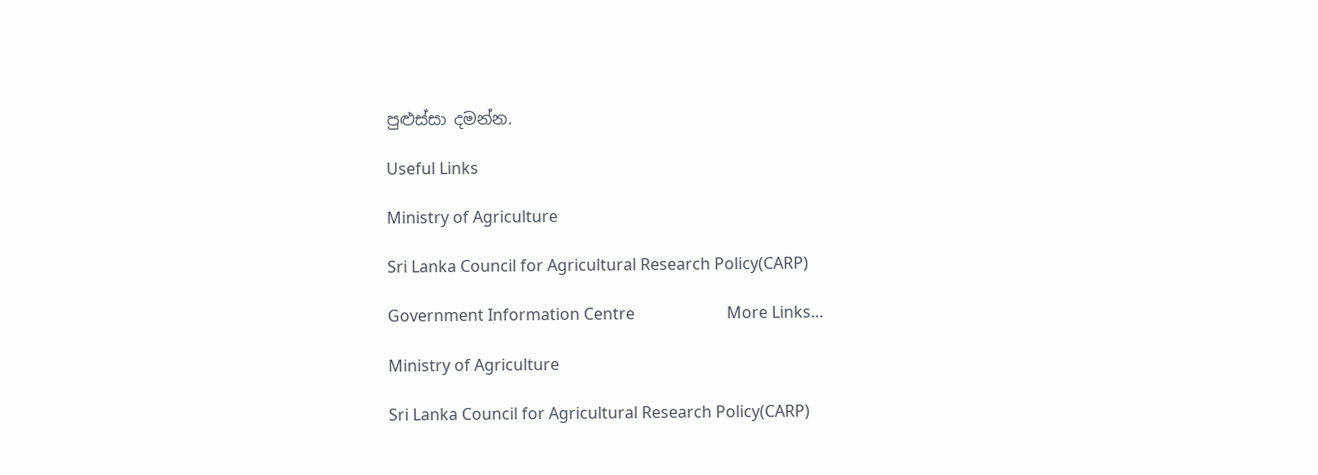පුළුස්සා දමන්න.

Useful Links

Ministry of Agriculture

Sri Lanka Council for Agricultural Research Policy(CARP)

Government Information Centre                       More Links…

Ministry of Agriculture

Sri Lanka Council for Agricultural Research Policy(CARP)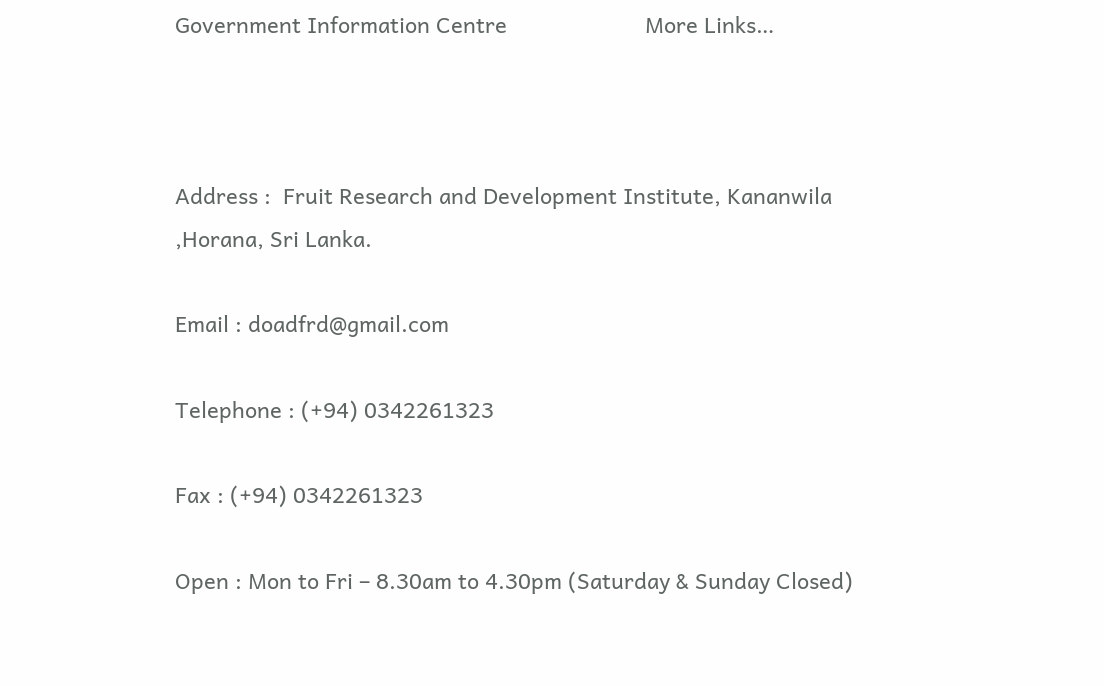Government Information Centre                       More Links…



Address :  Fruit Research and Development Institute, Kananwila ,Horana, Sri Lanka.

Email : doadfrd@gmail.com

Telephone : (+94) 0342261323

Fax : (+94) 0342261323

Open : Mon to Fri – 8.30am to 4.30pm (Saturday & Sunday Closed)